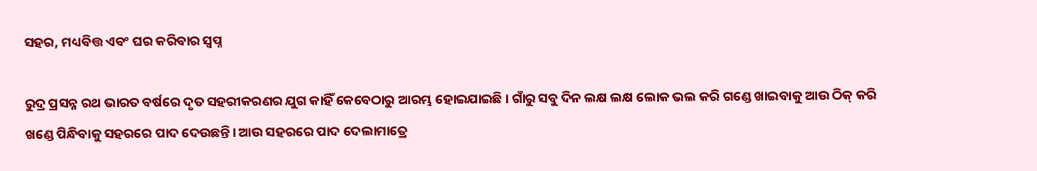ସହର, ମଧ୍ୟବିତ୍ତ ଏବଂ ଘର କରିବାର ସ୍ୱପ୍ନ

ରୁଦ୍ର ପ୍ରସନ୍ନ ରଥ ଭାରତ ବର୍ଷରେ ଦୃତ ସହରୀକରଣର ଯୁଗ କାହିଁ କେବେଠାରୁ ଆରମ୍ଭ ହୋଇଯାଇଛି। ଗାଁରୁ ସବୁ ଦିନ ଲକ୍ଷ ଲକ୍ଷ ଲୋକ ଭଲ କରି ଗଣ୍ଡେ ଖାଇବାକୁ ଆଉ ଠିକ୍ କରି ଖଣ୍ଡେ ପିନ୍ଧିବାକୁ ସହରରେ ପାଦ ଦେଉଛନ୍ତି। ଆଉ ସହରରେ ପାଦ ଦେଲାମାତ୍ରେ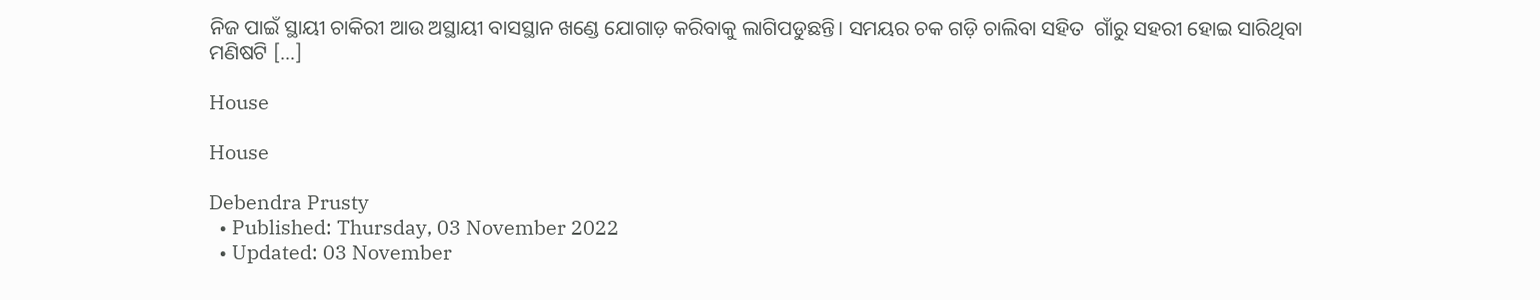ନିଜ ପାଇଁ ସ୍ଥାୟୀ ଚାକିରୀ ଆଉ ଅସ୍ଥାୟୀ ବାସସ୍ଥାନ ଖଣ୍ଡେ ଯୋଗାଡ଼ କରିବାକୁ ଲାଗିପଡୁଛନ୍ତି। ସମୟର ଚକ ଗଡ଼ି ଚାଲିବା ସହିତ  ଗାଁରୁ ସହରୀ ହୋଇ ସାରିଥିବା ମଣିଷଟି […]

House

House

Debendra Prusty
  • Published: Thursday, 03 November 2022
  • Updated: 03 November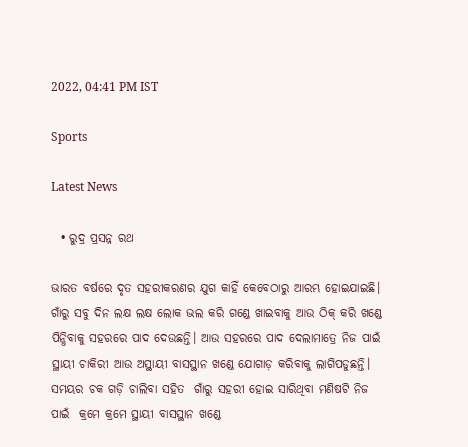2022, 04:41 PM IST

Sports

Latest News

  • ରୁଦ୍ର ପ୍ରସନ୍ନ ରଥ

ଭାରତ ବର୍ଷରେ ଦୃତ ସହରୀକରଣର ଯୁଗ କାହିଁ କେବେଠାରୁ ଆରମ୍ଭ ହୋଇଯାଇଛି। ଗାଁରୁ ସବୁ ଦିନ ଲକ୍ଷ ଲକ୍ଷ ଲୋକ ଭଲ କରି ଗଣ୍ଡେ ଖାଇବାକୁ ଆଉ ଠିକ୍ କରି ଖଣ୍ଡେ ପିନ୍ଧିବାକୁ ସହରରେ ପାଦ ଦେଉଛନ୍ତି। ଆଉ ସହରରେ ପାଦ ଦେଲାମାତ୍ରେ ନିଜ ପାଇଁ ସ୍ଥାୟୀ ଚାକିରୀ ଆଉ ଅସ୍ଥାୟୀ ବାସସ୍ଥାନ ଖଣ୍ଡେ ଯୋଗାଡ଼ କରିବାକୁ ଲାଗିପଡୁଛନ୍ତି। ସମୟର ଚକ ଗଡ଼ି ଚାଲିବା ସହିତ  ଗାଁରୁ ସହରୀ ହୋଇ ସାରିଥିବା ମଣିଷଟି ନିଜ ପାଇଁ  କ୍ରମେ କ୍ରମେ ସ୍ଥାୟୀ ବାସସ୍ଥାନ ଖଣ୍ଡେ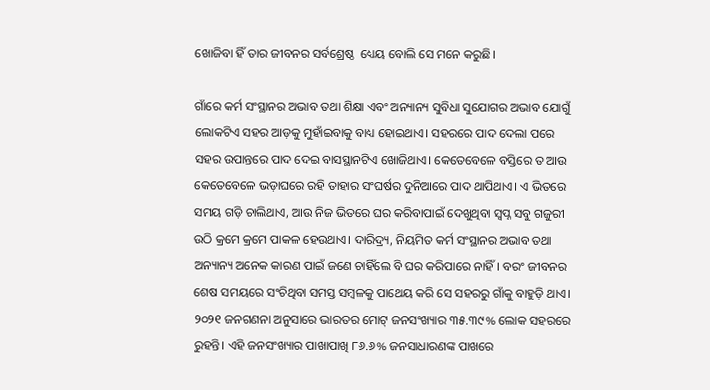ଖୋଜିବା ହିଁ ତାର ଜୀବନର ସର୍ବଶ୍ରେଷ୍ଠ  ଧ୍ୟେୟ ବୋଲି ସେ ମନେ କରୁଛି।

ଗାଁରେ କର୍ମ ସଂସ୍ଥାନର ଅଭାବ ତଥା ଶିକ୍ଷା ଏବଂ ଅନ୍ୟାନ୍ୟ ସୁବିଧା ସୁଯୋଗର ଅଭାବ ଯୋଗୁଁ ଲୋକଟିଏ ସହର ଆଡ଼କୁ ମୁହାଁଇବାକୁ ବାଧ୍ୟ ହୋଇଥାଏ। ସହରରେ ପାଦ ଦେଲା ପରେ ସହର ଉପାନ୍ତରେ ପାଦ ଦେଇ ବାସସ୍ଥାନଟିଏ ଖୋଜିଥାଏ। କେତେବେଳେ ବସ୍ତିରେ ତ ଆଉ କେତେବେଳେ ଭଡ଼ାଘରେ ରହି ତାହାର ସଂଘର୍ଷର ଦୁନିଆରେ ପାଦ ଥାପିଥାଏ। ଏ ଭିତରେ ସମୟ ଗଡ଼ି ଚାଲିଥାଏ, ଆଉ ନିଜ ଭିତରେ ଘର କରିବାପାଇଁ ଦେଖୁଥିବା ସ୍ୱପ୍ନ ସବୁ ଗଜୁରୀ ଉଠି କ୍ରମେ କ୍ରମେ ପାକଳ ହେଉଥାଏ। ଦାରିଦ୍ର୍ୟ, ନିୟମିତ କର୍ମ ସଂସ୍ଥାନର ଅଭାବ ତଥା ଅନ୍ୟାନ୍ୟ ଅନେକ କାରଣ ପାଇଁ ଜଣେ ଚାହିଁଲେ ବି ଘର କରିପାରେ ନାହିଁ। ବରଂ ଜୀବନର ଶେଷ ସମୟରେ ସଂଚିଥିବା ସମସ୍ତ ସମ୍ବଳକୁ ପାଥେୟ କରି ସେ ସହରରୁ ଗାଁକୁ ବାହୁଡ଼ି ଥାଏ। ୨୦୨୧ ଜନଗଣନା ଅନୁସାରେ ଭାରତର ମୋଟ୍ ଜନସଂଖ୍ୟାର ୩୫.୩୯% ଲୋକ ସହରରେ ରୁହନ୍ତି। ଏହି ଜନସଂଖ୍ୟାର ପାଖାପାଖି ୮୬.୬% ଜନସାଧାରଣଙ୍କ ପାଖରେ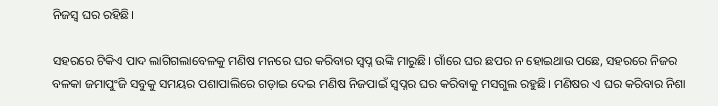ନିଜସ୍ୱ ଘର ରହିଛି।

ସହରରେ ଟିକିଏ ପାଦ ଲାଗିଗଲାବେଳକୁ ମଣିଷ ମନରେ ଘର କରିବାର ସ୍ୱପ୍ନ ଉଙ୍କି ମାରୁଛି। ଗାଁରେ ଘର ଛପର ନ ହୋଇଥାଉ ପଛେ, ସହରରେ ନିଜର ବଳକା ଜମାପୁଂଜି ସବୁକୁ ସମୟର ପଶାପାଲିରେ ଗଡ଼ାଇ ଦେଇ ମଣିଷ ନିଜପାଇଁ ସ୍ୱପ୍ନର ଘର କରିବାକୁ ମସଗୁଲ ରହୁଛି। ମଣିଷର ଏ ଘର କରିବାର ନିଶା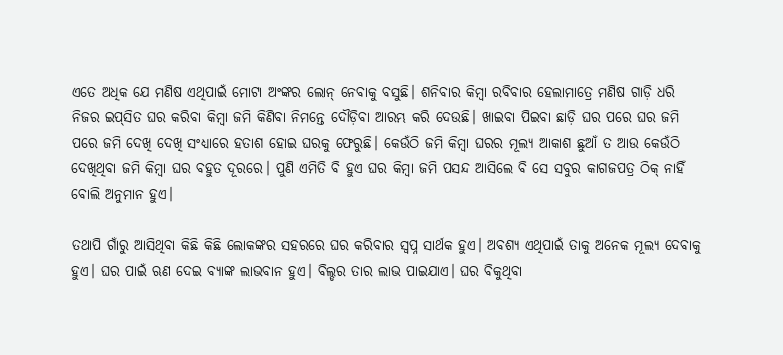ଏତେ ଅଧିକ ଯେ ମଣିଷ ଏଥିପାଇଁ ମୋଟା ଅଂଙ୍କର ଲୋନ୍ ନେବାକୁ ବସୁଛି। ଶନିବାର କିମ୍ବା ରବିବାର ହେଲାମାତ୍ରେ ମଣିଷ ଗାଡ଼ି ଧରି ନିଜର ଇପ୍‌ସିତ ଘର କରିବା କିମ୍ବା ଜମି କିଣିବା ନିମନ୍ତେ ଦୌଡ଼ିବା ଆରମ୍ଭ କରି ଦେଉଛି। ଖାଇବା ପିଇବା ଛାଡ଼ି ଘର ପରେ ଘର ଜମି ପରେ ଜମି ଦେଖି ଦେଖି ସଂଧ୍ୟାରେ ହତାଶ ହୋଇ ଘରକୁ ଫେରୁଛି। କେଉଁଠି ଜମି କିମ୍ବା ଘରର ମୂଲ୍ୟ ଆକାଶ ଛୁଆଁ ତ ଆଉ କେଉଁଠି ଦେଖିଥିବା ଜମି କିମ୍ବା ଘର ବହୁତ ଦୂରରେ। ପୁଣି ଏମିତି ବି ହୁଏ ଘର କିମ୍ବା ଜମି ପସନ୍ଦ ଆସିଲେ ବି ସେ ସବୁର କାଗଜପତ୍ର ଠିକ୍ ନାହିଁ ବୋଲି ଅନୁମାନ ହୁଏ।

ତଥାପି ଗାଁରୁ ଆସିଥିବା କିଛି କିଛି ଲୋକଙ୍କର ସହରରେ ଘର କରିବାର ସ୍ୱପ୍ନ ସାର୍ଥକ ହୁଏ। ଅବଶ୍ୟ ଏଥିପାଇଁ ତାକୁ ଅନେକ ମୂଲ୍ୟ ଦେବାକୁ ହୁଏ। ଘର ପାଇଁ ଋଣ ଦେଇ ବ୍ୟାଙ୍କ ଲାଭବାନ ହୁଏ। ବିଲ୍ଡର ତାର ଲାଭ ପାଇଯାଏ। ଘର ବିକୁଥିବା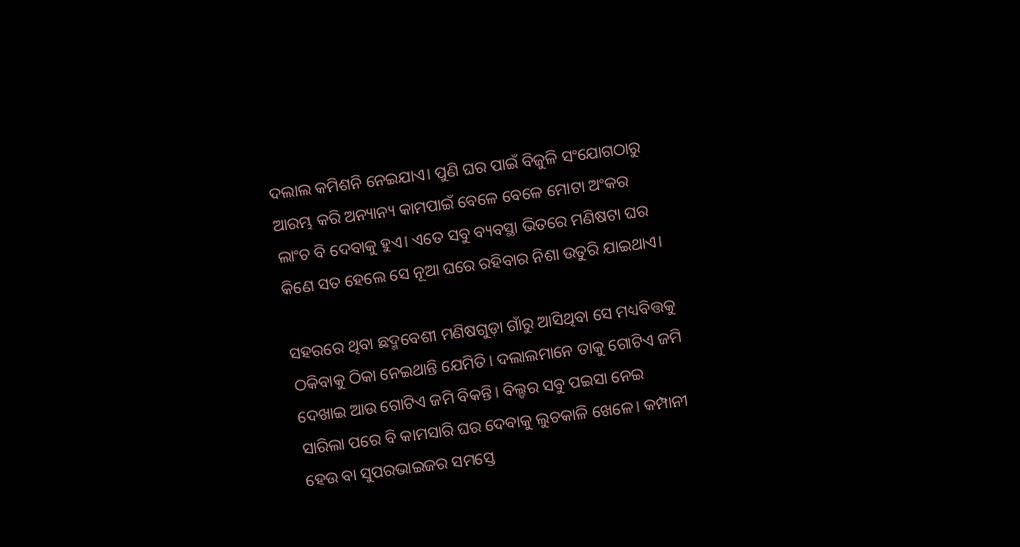ଦଲାଲ କମିଶନି ନେଇଯାଏ। ପୁଣି ଘର ପାଇଁ ବିଜୁଳି ସଂଯୋଗଠାରୁ ଆରମ୍ଭ କରି ଅନ୍ୟାନ୍ୟ କାମପାଇଁ ବେଳେ ବେଳେ ମୋଟା ଅଂକର ଲାଂଚ ବି ଦେବାକୁ ହୁଏ। ଏତେ ସବୁ ବ୍ୟବସ୍ଥା ଭିତରେ ମଣିଷଟା ଘର କିଣେ ସତ ହେଲେ ସେ ନୂଆ ଘରେ ରହିବାର ନିଶା ଉତୁରି ଯାଇଥାଏ।

ସହରରେ ଥିବା ଛଦ୍ମବେଶୀ ମଣିଷଗୁଡ଼ା ଗାଁରୁ ଆସିଥିବା ସେ ମଧ୍ୟବିତ୍ତକୁ ଠକିବାକୁ ଠିକା ନେଇଥାନ୍ତି ଯେମିତି। ଦଲାଲମାନେ ତାକୁ ଗୋଟିଏ ଜମି ଦେଖାଇ ଆଉ ଗୋଟିଏ ଜମି ବିକନ୍ତି। ବିଲ୍ଡର ସବୁ ପଇସା ନେଇ ସାରିଲା ପରେ ବି କାମସାରି ଘର ଦେବାକୁ ଲୁଚକାଳି ଖେଳେ। କମ୍ପାନୀ ହେଉ ବା ସୁପରଭାଇଜର ସମସ୍ତେ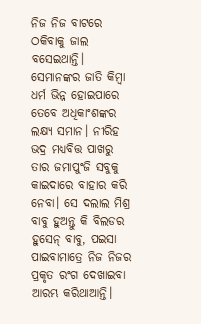ନିଜ ନିଜ ବାଟରେ ଠକିବାକୁ ଜାଲ ବସେଇଥାନ୍ତି। ସେମାନଙ୍କର ଜାତି କିମ୍ବା ଧର୍ମ ଭିନ୍ନ ହୋଇପାରେ ତେବେ ଅଧିକାଂଶଙ୍କର ଲକ୍ଷ୍ୟ ସମାନ। ନୀରିହ ଭଦ୍ର ମଧ୍ୟବିତ୍ତ ପାଖରୁ ତାର ଜମାପୁଂଜି ସବୁକୁ କାଇଦାରେ ବାହାର କରି ନେବା। ସେ ଦଲାଲ ମିଶ୍ର ବାବୁ ହୁଅନ୍ତୁ କି ବିଲଡର ହୁସେନ୍ ବାବୁ, ପଇସା ପାଇବାମାତ୍ରେ ନିଜ ନିଜର ପ୍ରକୃତ ରଂଗ ଦେଖାଇବା ଆରମ୍ଭ କରିଥାଆନ୍ତି।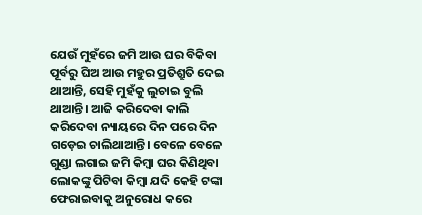ଯେଉଁ ମୁହଁରେ ଜମି ଆଉ ଘର ବିକିବା ପୂର୍ବରୁ ଘିଅ ଆଉ ମହୁର ପ୍ରତିଶ୍ରୁତି ଦେଇ ଥାଆନ୍ତି, ସେହି ମୁହଁକୁ ଲୁଚାଇ ବୁଲି ଥାଆନ୍ତି। ଆଜି କରିଦେବା କାଲି କରିଦେବା ନ୍ୟାୟରେ ଦିନ ପରେ ଦିନ ଗଡ଼େଇ ଚାଲିଥାଆନ୍ତି। ବେଳେ ବେଳେ ଗୁଣ୍ଡା ଲଗାଇ ଜମି କିମ୍ବା ଘର କିଣିଥିବା ଲୋକଙ୍କୁ ପିଟିବା କିମ୍ବା ଯଦି କେହି ଟଙ୍କା ଫେରାଇବାକୁ ଅନୁରୋଧ କରେ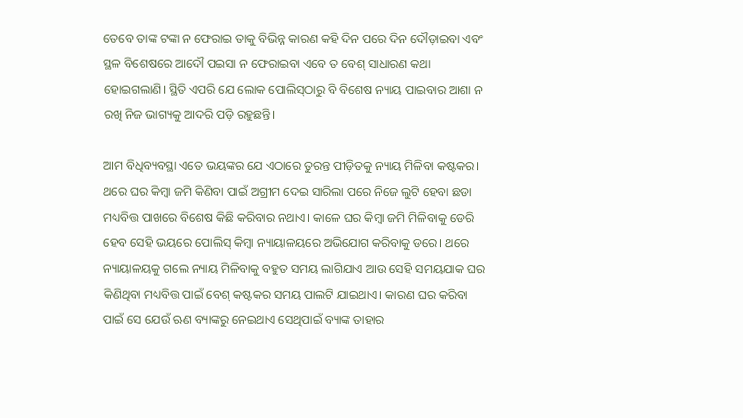ତେବେ ତାଙ୍କ ଟଙ୍କା ନ ଫେରାଇ ତାକୁ ବିଭିନ୍ନ କାରଣ କହି ଦିନ ପରେ ଦିନ ଦୌଡ଼ାଇବା ଏବଂ ସ୍ଥଳ ବିଶେଷରେ ଆଦୌ ପଇସା ନ ଫେରାଇବା ଏବେ ତ ବେଶ୍ ସାଧାରଣ କଥା ହୋଇଗଲାଣି। ସ୍ଥିତି ଏପରି ଯେ ଲୋକ ପୋଲିସ୍‌ଠାରୁ ବି ବିଶେଷ ନ୍ୟାୟ ପାଇବାର ଆଶା ନ ରଖି ନିଜ ଭାଗ୍ୟକୁ ଆଦରି ପଡ଼ି ରହୁଛନ୍ତି।

ଆମ ବିଧିବ୍ୟବସ୍ଥା ଏତେ ଭୟଙ୍କର ଯେ ଏଠାରେ ତୁରନ୍ତ ପୀଡ଼ିତକୁ ନ୍ୟାୟ ମିଳିବା କଷ୍ଟକର। ଥରେ ଘର କିମ୍ବା ଜମି କିଣିବା ପାଇଁ ଅଗ୍ରୀମ ଦେଇ ସାରିଲା ପରେ ନିଜେ ଲୁଟି ହେବା ଛଡା ମଧ୍ୟବିତ୍ତ ପାଖରେ ବିଶେଷ କିଛି କରିବାର ନଥାଏ। କାଳେ ଘର କିମ୍ବା ଜମି ମିଳିବାକୁ ଡେରି ହେବ ସେହି ଭୟରେ ପୋଲିସ୍ କିମ୍ବା ନ୍ୟାୟାଳୟରେ ଅଭିଯୋଗ କରିବାକୁ ଡରେ। ଥରେ ନ୍ୟାୟାଳୟକୁ ଗଲେ ନ୍ୟାୟ ମିଳିବାକୁ ବହୁତ ସମୟ ଲାଗିଯାଏ ଆଉ ସେହି ସମୟଯାକ ଘର କିଣିଥିବା ମଧ୍ୟବିତ୍ତ ପାଇଁ ବେଶ୍ କଷ୍ଟକର ସମୟ ପାଲଟି ଯାଇଥାଏ। କାରଣ ଘର କରିବା ପାଇଁ ସେ ଯେଉଁ ଋଣ ବ୍ୟାଙ୍କରୁ ନେଇଥାଏ ସେଥିପାଇଁ ବ୍ୟାଙ୍କ ତାହାର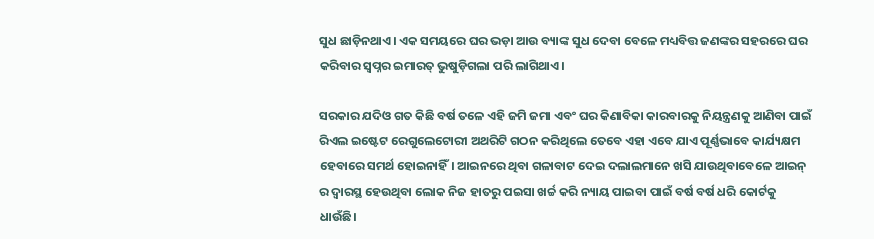ସୁଧ ଛାଡ଼ିନଥାଏ। ଏକ ସମୟରେ ଘର ଭଡ଼ା ଆଉ ବ୍ୟାଙ୍କ ସୁଧ ଦେବା ବେଳେ ମଧ୍ୟବିତ୍ତ ଜଣଙ୍କର ସହରରେ ଘର କରିବାର ସ୍ୱପ୍ନର ଇମାରତ୍ ଭୁଷୁଡ଼ିଗଲା ପରି ଲାଗିଥାଏ।

ସରକାର ଯଦିଓ ଗତ କିଛି ବର୍ଷ ତଳେ ଏହି ଜମି ଜମା ଏବଂ ଘର କିଣାବିକା କାରବାରକୁ ନିୟନ୍ତ୍ରଣକୁ ଆଣିବା ପାଇଁ ରିଏଲ ଇଷ୍ଟେଟ ରେଗୁଲେଟୋରୀ ଅଥରିଟି ଗଠନ କରିଥିଲେ ତେବେ ଏହା ଏବେ ଯାଏ ପୂର୍ଣ୍ଣଭାବେ କାର୍ଯ୍ୟକ୍ଷମ ହେବାରେ ସମର୍ଥ ହୋଇନାହିଁ। ଆଇନରେ ଥିବା ଗଳାବାଟ ଦେଇ ଦଲାଲମାନେ ଖସି ଯାଉଥିବାବେଳେ ଆଇନ୍ ର ଦ୍ୱାରସ୍ଥ ହେଉଥିବା ଲୋକ ନିଜ ହାତରୁ ପଇସା ଖର୍ଚ୍ଚ କରି ନ୍ୟାୟ ପାଇବା ପାଇଁ ବର୍ଷ ବର୍ଷ ଧରି କୋର୍ଟକୁ ଧାଉଁଛି।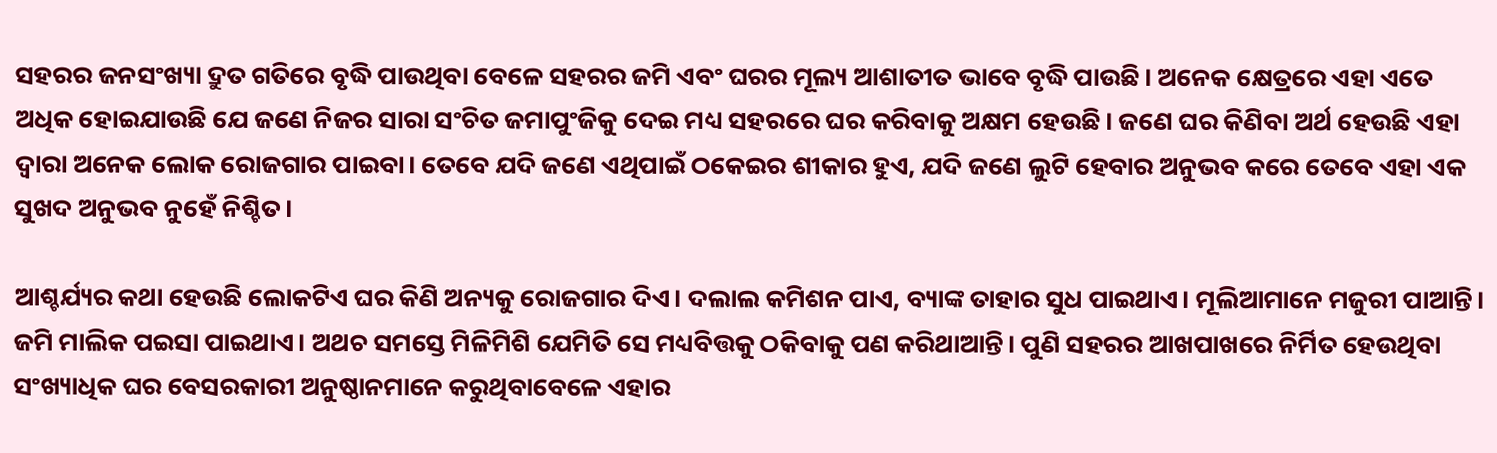ସହରର ଜନସଂଖ୍ୟା ଦ୍ରୁତ ଗତିରେ ବୃଦ୍ଧି ପାଉଥିବା ବେଳେ ସହରର ଜମି ଏବଂ ଘରର ମୂଲ୍ୟ ଆଶାତୀତ ଭାବେ ବୃଦ୍ଧି ପାଉଛି। ଅନେକ କ୍ଷେତ୍ରରେ ଏହା ଏତେ ଅଧିକ ହୋଇଯାଉଛି ଯେ ଜଣେ ନିଜର ସାରା ସଂଚିତ ଜମାପୁଂଜିକୁ ଦେଇ ମଧ୍ୟ ସହରରେ ଘର କରିବାକୁ ଅକ୍ଷମ ହେଉଛି। ଜଣେ ଘର କିଣିବା ଅର୍ଥ ହେଉଛି ଏହା ଦ୍ୱାରା ଅନେକ ଲୋକ ରୋଜଗାର ପାଇବା। ତେବେ ଯଦି ଜଣେ ଏଥିପାଇଁ ଠକେଇର ଶୀକାର ହୁଏ, ଯଦି ଜଣେ ଲୁଟି ହେବାର ଅନୁଭବ କରେ ତେବେ ଏହା ଏକ ସୁଖଦ ଅନୁଭବ ନୁହେଁ ନିଶ୍ଚିତ।

ଆଶ୍ଚର୍ଯ୍ୟର କଥା ହେଉଛି ଲୋକଟିଏ ଘର କିଣି ଅନ୍ୟକୁ ରୋଜଗାର ଦିଏ। ଦଲାଲ କମିଶନ ପାଏ, ବ୍ୟାଙ୍କ ତାହାର ସୁଧ ପାଇଥାଏ। ମୂଲିଆମାନେ ମଜୁରୀ ପାଆନ୍ତି। ଜମି ମାଲିକ ପଇସା ପାଇଥାଏ। ଅଥଚ ସମସ୍ତେ ମିଳିମିଶି ଯେମିତି ସେ ମଧ୍ୟବିତ୍ତକୁ ଠକିବାକୁ ପଣ କରିଥାଆନ୍ତି। ପୁଣି ସହରର ଆଖପାଖରେ ନିର୍ମିତ ହେଉଥିବା ସଂଖ୍ୟାଧିକ ଘର ବେସରକାରୀ ଅନୁଷ୍ଠାନମାନେ କରୁଥିବାବେଳେ ଏହାର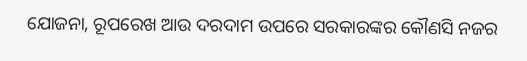ଯୋଜନା, ରୂପରେଖ ଆଉ ଦରଦାମ ଉପରେ ସରକାରଙ୍କର କୌଣସି ନଜର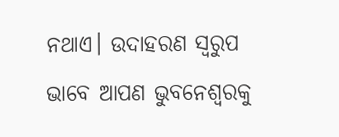ନଥାଏ। ଉଦାହରଣ ସ୍ୱରୁପ ଭାବେ ଆପଣ ଭୁବନେଶ୍ୱରକୁ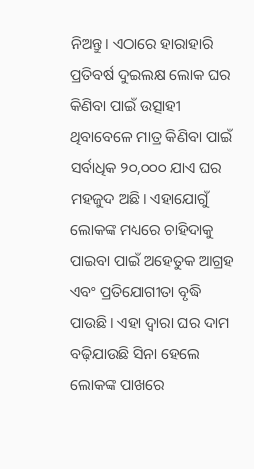ନିଅନ୍ତୁ। ଏଠାରେ ହାରାହାରି ପ୍ରତିବର୍ଷ ଦୁଇଲକ୍ଷ ଲୋକ ଘର କିଣିବା ପାଇଁ ଉତ୍ସାହୀ ଥିବାବେଳେ ମାତ୍ର କିଣିବା ପାଇଁ ସର୍ବାଧିକ ୨୦,୦୦୦ ଯାଏ ଘର ମହଜୁଦ ଅଛି। ଏହାଯୋଗୁଁ ଲୋକଙ୍କ ମଧ୍ୟରେ ଚାହିଦାକୁ ପାଇବା ପାଇଁ ଅହେତୁକ ଆଗ୍ରହ ଏବଂ ପ୍ରତିଯୋଗୀତା ବୃଦ୍ଧି ପାଉଛି। ଏହା ଦ୍ୱାରା ଘର ଦାମ ବଢ଼ିଯାଉଛି ସିନା ହେଲେ ଲୋକଙ୍କ ପାଖରେ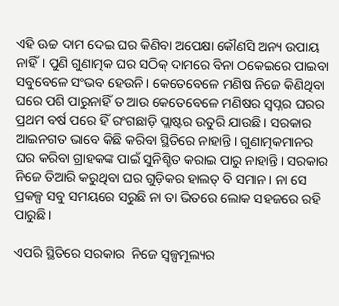ଏହି ଊଚ୍ଚ ଦାମ ଦେଇ ଘର କିଣିବା ଅପେକ୍ଷା କୌଣସି ଅନ୍ୟ ଉପାୟ ନାହିଁ। ପୁଣି ଗୁଣାତ୍ମକ ଘର ସଠିକ୍ ଦାମରେ ବିନା ଠକେଇରେ ପାଇବା ସବୁବେଳେ ସଂଭବ ହେଉନି। କେତେବେଳେ ମଣିଷ ନିଜେ କିଣିଥିବା ଘରେ ପଶି ପାରୁନାହିଁ ତ ଆଉ କେତେବେଳେ ମଣିଷର ସ୍ୱପ୍ନର ଘରର ପ୍ରଥମ ବର୍ଷ ପରେ ହିଁ ରଂଗଛାଡ଼ି ପ୍ଲାଷ୍ଟର ଉତୁରି ଯାଉଛି। ସରକାର ଆଇନଗତ ଭାବେ କିଛି କରିବା ସ୍ଥିତିରେ ନାହାନ୍ତି। ଗୁଣାତ୍ମକମାନର ଘର କରିବା ଗ୍ରାହକଙ୍କ ପାଇଁ ସୁନିଶ୍ଚିତ କରାଇ ପାରୁ ନାହାନ୍ତି। ସରକାର ନିଜେ ତିଆରି କରୁଥିବା ଘର ଗୁଡ଼ିକର ହାଲତ୍ ବି ସମାନ। ନା ସେ ପ୍ରକଳ୍ପ ସବୁ ସମୟରେ ସରୁଛି ନା ତା ଭିତରେ ଲୋକ ସହଜରେ ରହି ପାରୁଛି।

ଏପରି ସ୍ଥିତିରେ ସରକାର  ନିଜେ ସ୍ୱଳ୍ପମୂଲ୍ୟର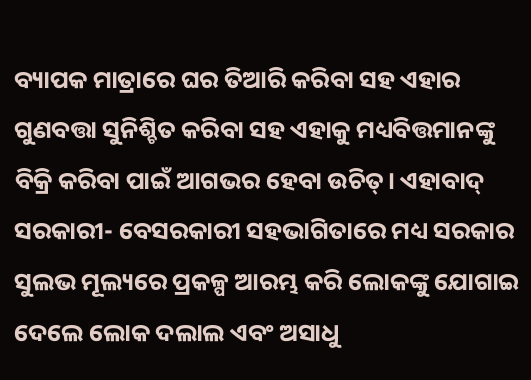ବ୍ୟାପକ ମାତ୍ରାରେ ଘର ତିଆରି କରିବା ସହ ଏହାର ଗୁଣବତ୍ତା ସୁନିଶ୍ଚିତ କରିବା ସହ ଏହାକୁ ମଧ୍ୟବିତ୍ତମାନଙ୍କୁ ବିକ୍ରି କରିବା ପାଇଁ ଆଗଭର ହେବା ଉଚିତ୍। ଏହାବାଦ୍ ସରକାରୀ- ବେସରକାରୀ ସହଭାଗିତାରେ ମଧ୍ୟ ସରକାର ସୁଲଭ ମୂଲ୍ୟରେ ପ୍ରକଳ୍ପ ଆରମ୍ଭ କରି ଲୋକଙ୍କୁ ଯୋଗାଇ ଦେଲେ ଲୋକ ଦଲାଲ ଏବଂ ଅସାଧୁ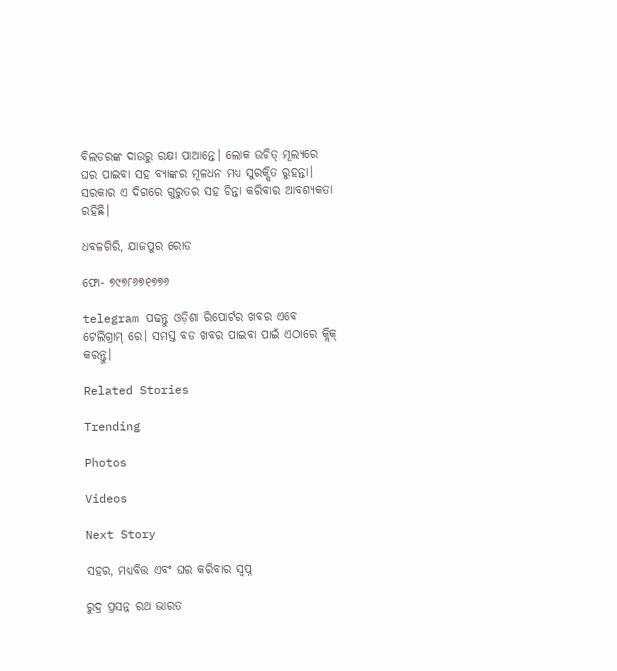ବିଲଡରଙ୍କ ଦାଉରୁ ରକ୍ଷା ପାଆନ୍ତେ। ଲୋକ ଉଚିତ୍ ମୂଲ୍ୟରେ ଘର ପାଇବା ସହ ବ୍ୟାଙ୍କର ମୂଳଧନ ମଧ୍ୟ ସୁରକ୍ଷିତ ରୁହନ୍ତା। ସରକାର ଏ ଦିଗରେ ଗୁରୁତର ସହ ଚିନ୍ତା କରିବାର ଆବଶ୍ୟକତା ରହିଛି।

ଧବଳଗିରି, ଯାଜପୁର ରୋଡ

ଫୋ- ୭୯୭୮୬୭୧୭୭୬

telegram ପଢନ୍ତୁ ଓଡ଼ିଶା ରିପୋର୍ଟର ଖବର ଏବେ ଟେଲିଗ୍ରାମ୍ ରେ। ସମସ୍ତ ବଡ ଖବର ପାଇବା ପାଇଁ ଏଠାରେ କ୍ଲିକ୍ କରନ୍ତୁ।

Related Stories

Trending

Photos

Videos

Next Story

ସହର, ମଧ୍ୟବିତ୍ତ ଏବଂ ଘର କରିବାର ସ୍ୱପ୍ନ

ରୁଦ୍ର ପ୍ରସନ୍ନ ରଥ ଭାରତ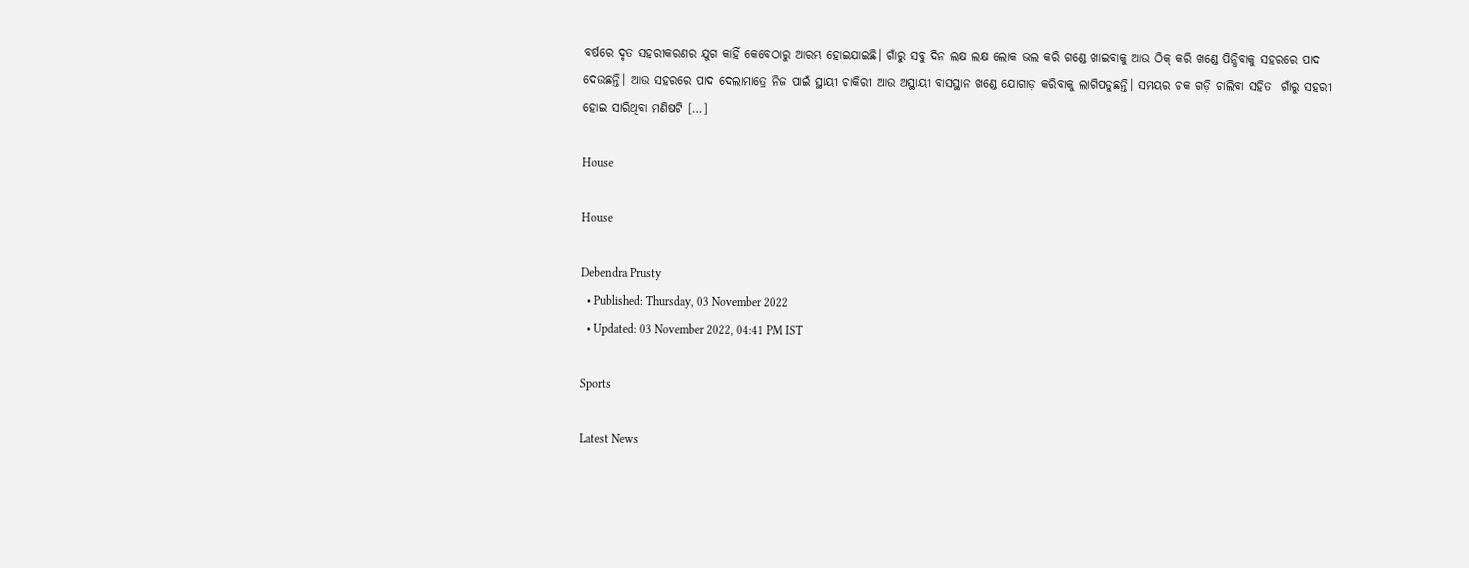ବର୍ଷରେ ଦୃତ ସହରୀକରଣର ଯୁଗ କାହିଁ କେବେଠାରୁ ଆରମ୍ଭ ହୋଇଯାଇଛି। ଗାଁରୁ ସବୁ ଦିନ ଲକ୍ଷ ଲକ୍ଷ ଲୋକ ଭଲ କରି ଗଣ୍ଡେ ଖାଇବାକୁ ଆଉ ଠିକ୍ କରି ଖଣ୍ଡେ ପିନ୍ଧିବାକୁ ସହରରେ ପାଦ ଦେଉଛନ୍ତି। ଆଉ ସହରରେ ପାଦ ଦେଲାମାତ୍ରେ ନିଜ ପାଇଁ ସ୍ଥାୟୀ ଚାକିରୀ ଆଉ ଅସ୍ଥାୟୀ ବାସସ୍ଥାନ ଖଣ୍ଡେ ଯୋଗାଡ଼ କରିବାକୁ ଲାଗିପଡୁଛନ୍ତି। ସମୟର ଚକ ଗଡ଼ି ଚାଲିବା ସହିତ  ଗାଁରୁ ସହରୀ ହୋଇ ସାରିଥିବା ମଣିଷଟି […]

House

House

Debendra Prusty
  • Published: Thursday, 03 November 2022
  • Updated: 03 November 2022, 04:41 PM IST

Sports

Latest News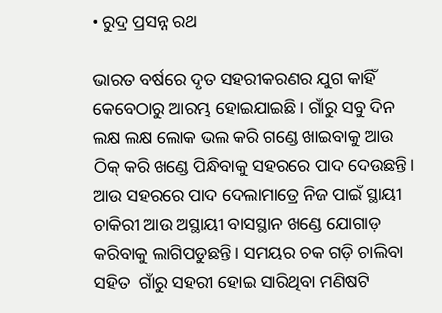• ରୁଦ୍ର ପ୍ରସନ୍ନ ରଥ

ଭାରତ ବର୍ଷରେ ଦୃତ ସହରୀକରଣର ଯୁଗ କାହିଁ କେବେଠାରୁ ଆରମ୍ଭ ହୋଇଯାଇଛି। ଗାଁରୁ ସବୁ ଦିନ ଲକ୍ଷ ଲକ୍ଷ ଲୋକ ଭଲ କରି ଗଣ୍ଡେ ଖାଇବାକୁ ଆଉ ଠିକ୍ କରି ଖଣ୍ଡେ ପିନ୍ଧିବାକୁ ସହରରେ ପାଦ ଦେଉଛନ୍ତି। ଆଉ ସହରରେ ପାଦ ଦେଲାମାତ୍ରେ ନିଜ ପାଇଁ ସ୍ଥାୟୀ ଚାକିରୀ ଆଉ ଅସ୍ଥାୟୀ ବାସସ୍ଥାନ ଖଣ୍ଡେ ଯୋଗାଡ଼ କରିବାକୁ ଲାଗିପଡୁଛନ୍ତି। ସମୟର ଚକ ଗଡ଼ି ଚାଲିବା ସହିତ  ଗାଁରୁ ସହରୀ ହୋଇ ସାରିଥିବା ମଣିଷଟି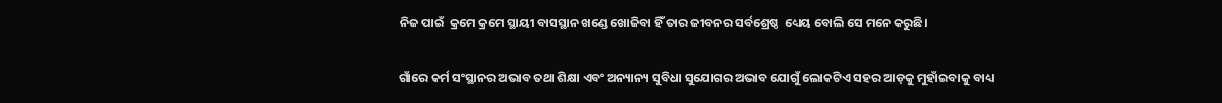ନିଜ ପାଇଁ  କ୍ରମେ କ୍ରମେ ସ୍ଥାୟୀ ବାସସ୍ଥାନ ଖଣ୍ଡେ ଖୋଜିବା ହିଁ ତାର ଜୀବନର ସର୍ବଶ୍ରେଷ୍ଠ  ଧ୍ୟେୟ ବୋଲି ସେ ମନେ କରୁଛି।

ଗାଁରେ କର୍ମ ସଂସ୍ଥାନର ଅଭାବ ତଥା ଶିକ୍ଷା ଏବଂ ଅନ୍ୟାନ୍ୟ ସୁବିଧା ସୁଯୋଗର ଅଭାବ ଯୋଗୁଁ ଲୋକଟିଏ ସହର ଆଡ଼କୁ ମୁହାଁଇବାକୁ ବାଧ୍ୟ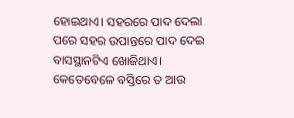ହୋଇଥାଏ। ସହରରେ ପାଦ ଦେଲା ପରେ ସହର ଉପାନ୍ତରେ ପାଦ ଦେଇ ବାସସ୍ଥାନଟିଏ ଖୋଜିଥାଏ। କେତେବେଳେ ବସ୍ତିରେ ତ ଆଉ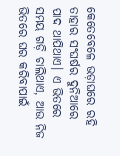କେତେବେଳେ ଭଡ଼ାଘରେ ରହି ତାହାର ସଂଘର୍ଷର ଦୁନିଆରେ ପାଦ ଥାପିଥାଏ। ଏ ଭିତରେ ସମୟ ଗଡ଼ି ଚାଲିଥାଏ, ଆଉ ନିଜ ଭିତରେ ଘର କରିବାପାଇଁ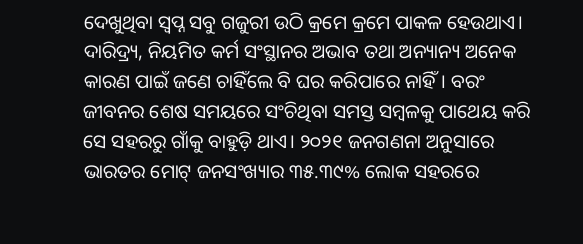ଦେଖୁଥିବା ସ୍ୱପ୍ନ ସବୁ ଗଜୁରୀ ଉଠି କ୍ରମେ କ୍ରମେ ପାକଳ ହେଉଥାଏ। ଦାରିଦ୍ର୍ୟ, ନିୟମିତ କର୍ମ ସଂସ୍ଥାନର ଅଭାବ ତଥା ଅନ୍ୟାନ୍ୟ ଅନେକ କାରଣ ପାଇଁ ଜଣେ ଚାହିଁଲେ ବି ଘର କରିପାରେ ନାହିଁ। ବରଂ ଜୀବନର ଶେଷ ସମୟରେ ସଂଚିଥିବା ସମସ୍ତ ସମ୍ବଳକୁ ପାଥେୟ କରି ସେ ସହରରୁ ଗାଁକୁ ବାହୁଡ଼ି ଥାଏ। ୨୦୨୧ ଜନଗଣନା ଅନୁସାରେ ଭାରତର ମୋଟ୍ ଜନସଂଖ୍ୟାର ୩୫.୩୯% ଲୋକ ସହରରେ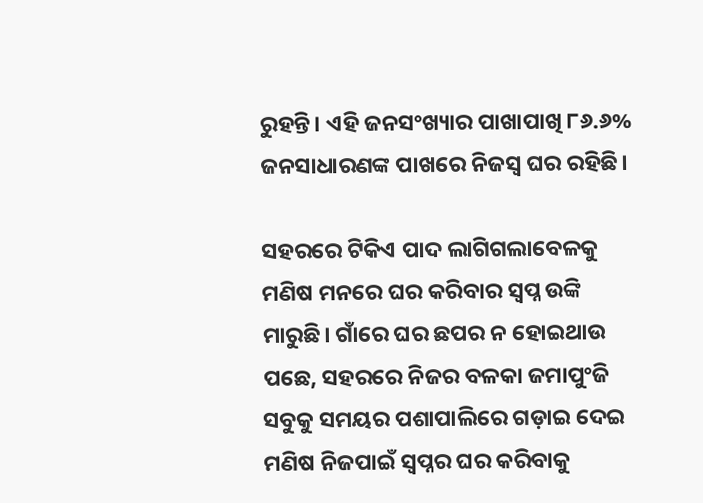ରୁହନ୍ତି। ଏହି ଜନସଂଖ୍ୟାର ପାଖାପାଖି ୮୬.୬% ଜନସାଧାରଣଙ୍କ ପାଖରେ ନିଜସ୍ୱ ଘର ରହିଛି।

ସହରରେ ଟିକିଏ ପାଦ ଲାଗିଗଲାବେଳକୁ ମଣିଷ ମନରେ ଘର କରିବାର ସ୍ୱପ୍ନ ଉଙ୍କି ମାରୁଛି। ଗାଁରେ ଘର ଛପର ନ ହୋଇଥାଉ ପଛେ, ସହରରେ ନିଜର ବଳକା ଜମାପୁଂଜି ସବୁକୁ ସମୟର ପଶାପାଲିରେ ଗଡ଼ାଇ ଦେଇ ମଣିଷ ନିଜପାଇଁ ସ୍ୱପ୍ନର ଘର କରିବାକୁ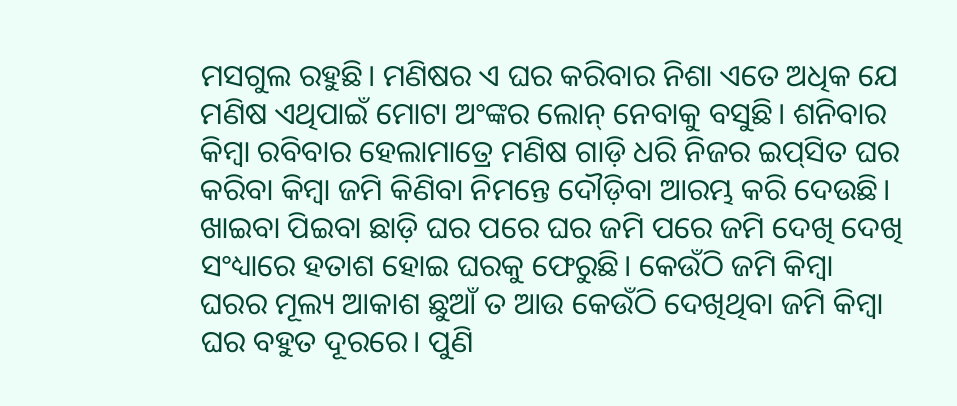ମସଗୁଲ ରହୁଛି। ମଣିଷର ଏ ଘର କରିବାର ନିଶା ଏତେ ଅଧିକ ଯେ ମଣିଷ ଏଥିପାଇଁ ମୋଟା ଅଂଙ୍କର ଲୋନ୍ ନେବାକୁ ବସୁଛି। ଶନିବାର କିମ୍ବା ରବିବାର ହେଲାମାତ୍ରେ ମଣିଷ ଗାଡ଼ି ଧରି ନିଜର ଇପ୍‌ସିତ ଘର କରିବା କିମ୍ବା ଜମି କିଣିବା ନିମନ୍ତେ ଦୌଡ଼ିବା ଆରମ୍ଭ କରି ଦେଉଛି। ଖାଇବା ପିଇବା ଛାଡ଼ି ଘର ପରେ ଘର ଜମି ପରେ ଜମି ଦେଖି ଦେଖି ସଂଧ୍ୟାରେ ହତାଶ ହୋଇ ଘରକୁ ଫେରୁଛି। କେଉଁଠି ଜମି କିମ୍ବା ଘରର ମୂଲ୍ୟ ଆକାଶ ଛୁଆଁ ତ ଆଉ କେଉଁଠି ଦେଖିଥିବା ଜମି କିମ୍ବା ଘର ବହୁତ ଦୂରରେ। ପୁଣି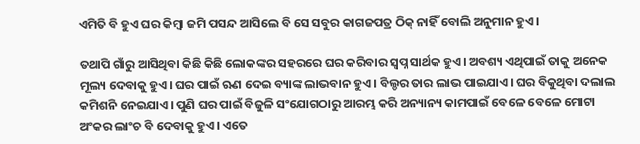ଏମିତି ବି ହୁଏ ଘର କିମ୍ବା ଜମି ପସନ୍ଦ ଆସିଲେ ବି ସେ ସବୁର କାଗଜପତ୍ର ଠିକ୍ ନାହିଁ ବୋଲି ଅନୁମାନ ହୁଏ।

ତଥାପି ଗାଁରୁ ଆସିଥିବା କିଛି କିଛି ଲୋକଙ୍କର ସହରରେ ଘର କରିବାର ସ୍ୱପ୍ନ ସାର୍ଥକ ହୁଏ। ଅବଶ୍ୟ ଏଥିପାଇଁ ତାକୁ ଅନେକ ମୂଲ୍ୟ ଦେବାକୁ ହୁଏ। ଘର ପାଇଁ ଋଣ ଦେଇ ବ୍ୟାଙ୍କ ଲାଭବାନ ହୁଏ। ବିଲ୍ଡର ତାର ଲାଭ ପାଇଯାଏ। ଘର ବିକୁଥିବା ଦଲାଲ କମିଶନି ନେଇଯାଏ। ପୁଣି ଘର ପାଇଁ ବିଜୁଳି ସଂଯୋଗଠାରୁ ଆରମ୍ଭ କରି ଅନ୍ୟାନ୍ୟ କାମପାଇଁ ବେଳେ ବେଳେ ମୋଟା ଅଂକର ଲାଂଚ ବି ଦେବାକୁ ହୁଏ। ଏତେ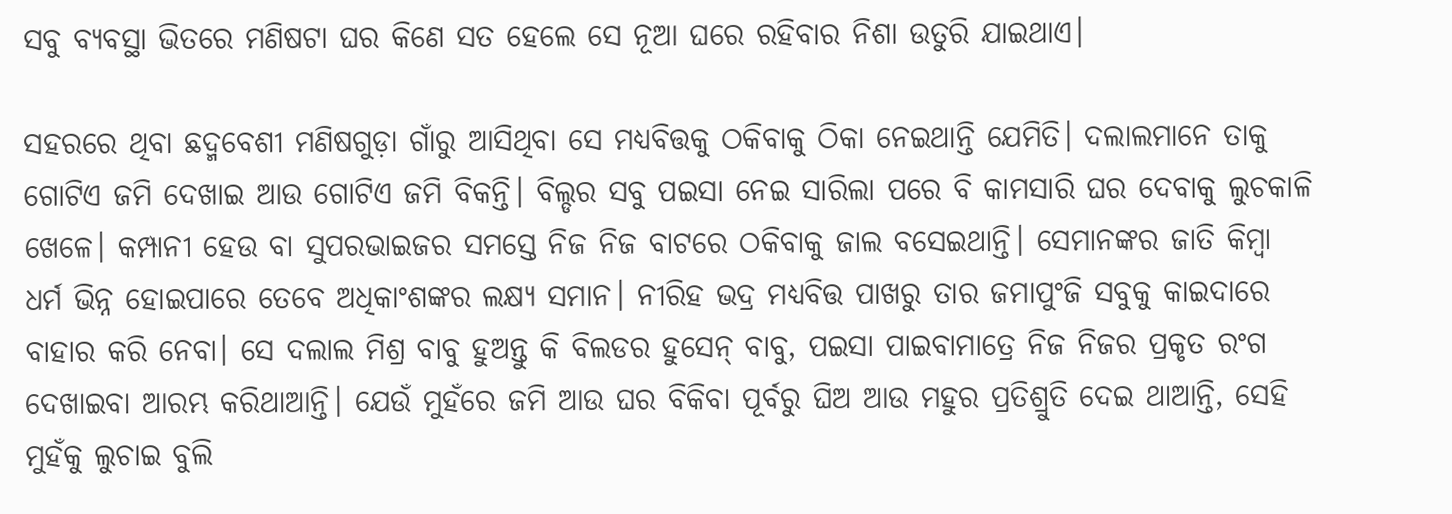ସବୁ ବ୍ୟବସ୍ଥା ଭିତରେ ମଣିଷଟା ଘର କିଣେ ସତ ହେଲେ ସେ ନୂଆ ଘରେ ରହିବାର ନିଶା ଉତୁରି ଯାଇଥାଏ।

ସହରରେ ଥିବା ଛଦ୍ମବେଶୀ ମଣିଷଗୁଡ଼ା ଗାଁରୁ ଆସିଥିବା ସେ ମଧ୍ୟବିତ୍ତକୁ ଠକିବାକୁ ଠିକା ନେଇଥାନ୍ତି ଯେମିତି। ଦଲାଲମାନେ ତାକୁ ଗୋଟିଏ ଜମି ଦେଖାଇ ଆଉ ଗୋଟିଏ ଜମି ବିକନ୍ତି। ବିଲ୍ଡର ସବୁ ପଇସା ନେଇ ସାରିଲା ପରେ ବି କାମସାରି ଘର ଦେବାକୁ ଲୁଚକାଳି ଖେଳେ। କମ୍ପାନୀ ହେଉ ବା ସୁପରଭାଇଜର ସମସ୍ତେ ନିଜ ନିଜ ବାଟରେ ଠକିବାକୁ ଜାଲ ବସେଇଥାନ୍ତି। ସେମାନଙ୍କର ଜାତି କିମ୍ବା ଧର୍ମ ଭିନ୍ନ ହୋଇପାରେ ତେବେ ଅଧିକାଂଶଙ୍କର ଲକ୍ଷ୍ୟ ସମାନ। ନୀରିହ ଭଦ୍ର ମଧ୍ୟବିତ୍ତ ପାଖରୁ ତାର ଜମାପୁଂଜି ସବୁକୁ କାଇଦାରେ ବାହାର କରି ନେବା। ସେ ଦଲାଲ ମିଶ୍ର ବାବୁ ହୁଅନ୍ତୁ କି ବିଲଡର ହୁସେନ୍ ବାବୁ, ପଇସା ପାଇବାମାତ୍ରେ ନିଜ ନିଜର ପ୍ରକୃତ ରଂଗ ଦେଖାଇବା ଆରମ୍ଭ କରିଥାଆନ୍ତି। ଯେଉଁ ମୁହଁରେ ଜମି ଆଉ ଘର ବିକିବା ପୂର୍ବରୁ ଘିଅ ଆଉ ମହୁର ପ୍ରତିଶ୍ରୁତି ଦେଇ ଥାଆନ୍ତି, ସେହି ମୁହଁକୁ ଲୁଚାଇ ବୁଲି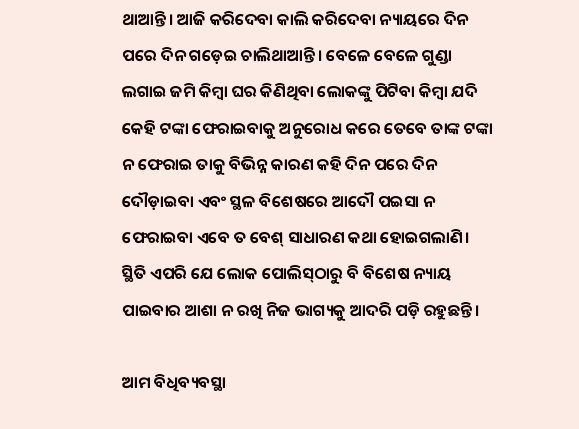ଥାଆନ୍ତି। ଆଜି କରିଦେବା କାଲି କରିଦେବା ନ୍ୟାୟରେ ଦିନ ପରେ ଦିନ ଗଡ଼େଇ ଚାଲିଥାଆନ୍ତି। ବେଳେ ବେଳେ ଗୁଣ୍ଡା ଲଗାଇ ଜମି କିମ୍ବା ଘର କିଣିଥିବା ଲୋକଙ୍କୁ ପିଟିବା କିମ୍ବା ଯଦି କେହି ଟଙ୍କା ଫେରାଇବାକୁ ଅନୁରୋଧ କରେ ତେବେ ତାଙ୍କ ଟଙ୍କା ନ ଫେରାଇ ତାକୁ ବିଭିନ୍ନ କାରଣ କହି ଦିନ ପରେ ଦିନ ଦୌଡ଼ାଇବା ଏବଂ ସ୍ଥଳ ବିଶେଷରେ ଆଦୌ ପଇସା ନ ଫେରାଇବା ଏବେ ତ ବେଶ୍ ସାଧାରଣ କଥା ହୋଇଗଲାଣି। ସ୍ଥିତି ଏପରି ଯେ ଲୋକ ପୋଲିସ୍‌ଠାରୁ ବି ବିଶେଷ ନ୍ୟାୟ ପାଇବାର ଆଶା ନ ରଖି ନିଜ ଭାଗ୍ୟକୁ ଆଦରି ପଡ଼ି ରହୁଛନ୍ତି।

ଆମ ବିଧିବ୍ୟବସ୍ଥା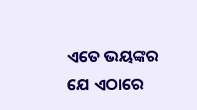ଏତେ ଭୟଙ୍କର ଯେ ଏଠାରେ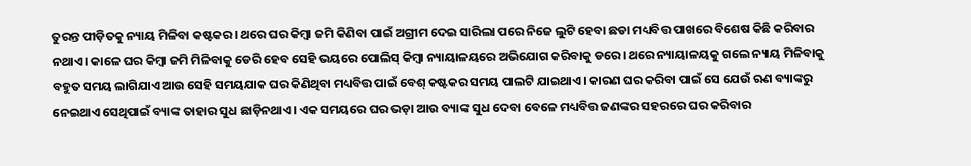ତୁରନ୍ତ ପୀଡ଼ିତକୁ ନ୍ୟାୟ ମିଳିବା କଷ୍ଟକର। ଥରେ ଘର କିମ୍ବା ଜମି କିଣିବା ପାଇଁ ଅଗ୍ରୀମ ଦେଇ ସାରିଲା ପରେ ନିଜେ ଲୁଟି ହେବା ଛଡା ମଧ୍ୟବିତ୍ତ ପାଖରେ ବିଶେଷ କିଛି କରିବାର ନଥାଏ। କାଳେ ଘର କିମ୍ବା ଜମି ମିଳିବାକୁ ଡେରି ହେବ ସେହି ଭୟରେ ପୋଲିସ୍ କିମ୍ବା ନ୍ୟାୟାଳୟରେ ଅଭିଯୋଗ କରିବାକୁ ଡରେ। ଥରେ ନ୍ୟାୟାଳୟକୁ ଗଲେ ନ୍ୟାୟ ମିଳିବାକୁ ବହୁତ ସମୟ ଲାଗିଯାଏ ଆଉ ସେହି ସମୟଯାକ ଘର କିଣିଥିବା ମଧ୍ୟବିତ୍ତ ପାଇଁ ବେଶ୍ କଷ୍ଟକର ସମୟ ପାଲଟି ଯାଇଥାଏ। କାରଣ ଘର କରିବା ପାଇଁ ସେ ଯେଉଁ ଋଣ ବ୍ୟାଙ୍କରୁ ନେଇଥାଏ ସେଥିପାଇଁ ବ୍ୟାଙ୍କ ତାହାର ସୁଧ ଛାଡ଼ିନଥାଏ। ଏକ ସମୟରେ ଘର ଭଡ଼ା ଆଉ ବ୍ୟାଙ୍କ ସୁଧ ଦେବା ବେଳେ ମଧ୍ୟବିତ୍ତ ଜଣଙ୍କର ସହରରେ ଘର କରିବାର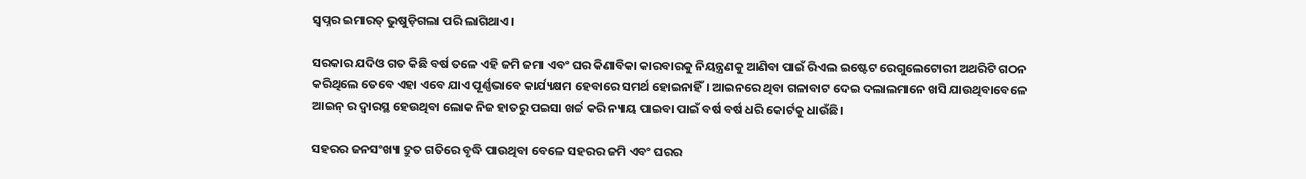ସ୍ୱପ୍ନର ଇମାରତ୍ ଭୁଷୁଡ଼ିଗଲା ପରି ଲାଗିଥାଏ।

ସରକାର ଯଦିଓ ଗତ କିଛି ବର୍ଷ ତଳେ ଏହି ଜମି ଜମା ଏବଂ ଘର କିଣାବିକା କାରବାରକୁ ନିୟନ୍ତ୍ରଣକୁ ଆଣିବା ପାଇଁ ରିଏଲ ଇଷ୍ଟେଟ ରେଗୁଲେଟୋରୀ ଅଥରିଟି ଗଠନ କରିଥିଲେ ତେବେ ଏହା ଏବେ ଯାଏ ପୂର୍ଣ୍ଣଭାବେ କାର୍ଯ୍ୟକ୍ଷମ ହେବାରେ ସମର୍ଥ ହୋଇନାହିଁ। ଆଇନରେ ଥିବା ଗଳାବାଟ ଦେଇ ଦଲାଲମାନେ ଖସି ଯାଉଥିବାବେଳେ ଆଇନ୍ ର ଦ୍ୱାରସ୍ଥ ହେଉଥିବା ଲୋକ ନିଜ ହାତରୁ ପଇସା ଖର୍ଚ୍ଚ କରି ନ୍ୟାୟ ପାଇବା ପାଇଁ ବର୍ଷ ବର୍ଷ ଧରି କୋର୍ଟକୁ ଧାଉଁଛି।

ସହରର ଜନସଂଖ୍ୟା ଦ୍ରୁତ ଗତିରେ ବୃଦ୍ଧି ପାଉଥିବା ବେଳେ ସହରର ଜମି ଏବଂ ଘରର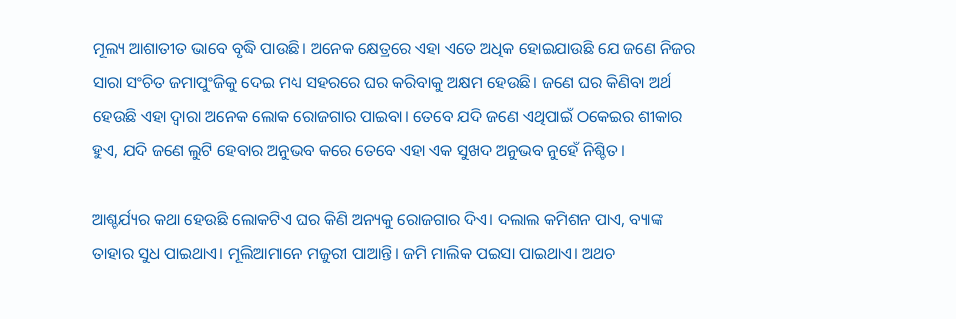ମୂଲ୍ୟ ଆଶାତୀତ ଭାବେ ବୃଦ୍ଧି ପାଉଛି। ଅନେକ କ୍ଷେତ୍ରରେ ଏହା ଏତେ ଅଧିକ ହୋଇଯାଉଛି ଯେ ଜଣେ ନିଜର ସାରା ସଂଚିତ ଜମାପୁଂଜିକୁ ଦେଇ ମଧ୍ୟ ସହରରେ ଘର କରିବାକୁ ଅକ୍ଷମ ହେଉଛି। ଜଣେ ଘର କିଣିବା ଅର୍ଥ ହେଉଛି ଏହା ଦ୍ୱାରା ଅନେକ ଲୋକ ରୋଜଗାର ପାଇବା। ତେବେ ଯଦି ଜଣେ ଏଥିପାଇଁ ଠକେଇର ଶୀକାର ହୁଏ, ଯଦି ଜଣେ ଲୁଟି ହେବାର ଅନୁଭବ କରେ ତେବେ ଏହା ଏକ ସୁଖଦ ଅନୁଭବ ନୁହେଁ ନିଶ୍ଚିତ।

ଆଶ୍ଚର୍ଯ୍ୟର କଥା ହେଉଛି ଲୋକଟିଏ ଘର କିଣି ଅନ୍ୟକୁ ରୋଜଗାର ଦିଏ। ଦଲାଲ କମିଶନ ପାଏ, ବ୍ୟାଙ୍କ ତାହାର ସୁଧ ପାଇଥାଏ। ମୂଲିଆମାନେ ମଜୁରୀ ପାଆନ୍ତି। ଜମି ମାଲିକ ପଇସା ପାଇଥାଏ। ଅଥଚ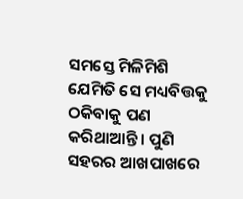ସମସ୍ତେ ମିଳିମିଶି ଯେମିତି ସେ ମଧ୍ୟବିତ୍ତକୁ ଠକିବାକୁ ପଣ କରିଥାଆନ୍ତି। ପୁଣି ସହରର ଆଖପାଖରେ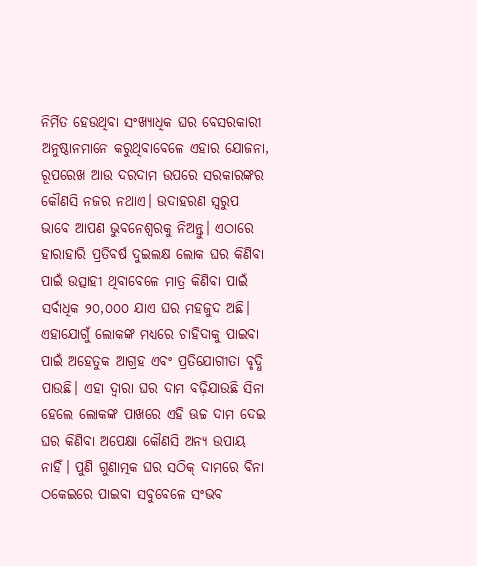ନିର୍ମିତ ହେଉଥିବା ସଂଖ୍ୟାଧିକ ଘର ବେସରକାରୀ ଅନୁଷ୍ଠାନମାନେ କରୁଥିବାବେଳେ ଏହାର ଯୋଜନା, ରୂପରେଖ ଆଉ ଦରଦାମ ଉପରେ ସରକାରଙ୍କର କୌଣସି ନଜର ନଥାଏ। ଉଦାହରଣ ସ୍ୱରୁପ ଭାବେ ଆପଣ ଭୁବନେଶ୍ୱରକୁ ନିଅନ୍ତୁ। ଏଠାରେ ହାରାହାରି ପ୍ରତିବର୍ଷ ଦୁଇଲକ୍ଷ ଲୋକ ଘର କିଣିବା ପାଇଁ ଉତ୍ସାହୀ ଥିବାବେଳେ ମାତ୍ର କିଣିବା ପାଇଁ ସର୍ବାଧିକ ୨୦,୦୦୦ ଯାଏ ଘର ମହଜୁଦ ଅଛି। ଏହାଯୋଗୁଁ ଲୋକଙ୍କ ମଧ୍ୟରେ ଚାହିଦାକୁ ପାଇବା ପାଇଁ ଅହେତୁକ ଆଗ୍ରହ ଏବଂ ପ୍ରତିଯୋଗୀତା ବୃଦ୍ଧି ପାଉଛି। ଏହା ଦ୍ୱାରା ଘର ଦାମ ବଢ଼ିଯାଉଛି ସିନା ହେଲେ ଲୋକଙ୍କ ପାଖରେ ଏହି ଊଚ୍ଚ ଦାମ ଦେଇ ଘର କିଣିବା ଅପେକ୍ଷା କୌଣସି ଅନ୍ୟ ଉପାୟ ନାହିଁ। ପୁଣି ଗୁଣାତ୍ମକ ଘର ସଠିକ୍ ଦାମରେ ବିନା ଠକେଇରେ ପାଇବା ସବୁବେଳେ ସଂଭବ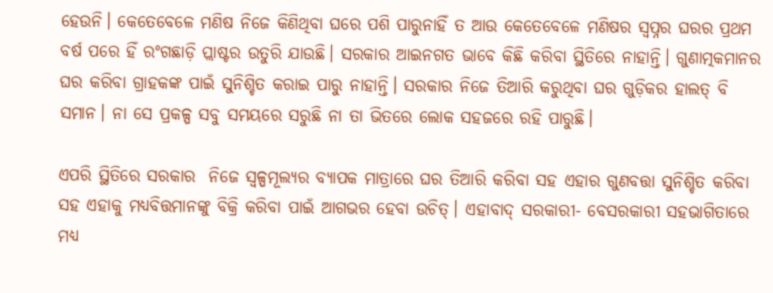ହେଉନି। କେତେବେଳେ ମଣିଷ ନିଜେ କିଣିଥିବା ଘରେ ପଶି ପାରୁନାହିଁ ତ ଆଉ କେତେବେଳେ ମଣିଷର ସ୍ୱପ୍ନର ଘରର ପ୍ରଥମ ବର୍ଷ ପରେ ହିଁ ରଂଗଛାଡ଼ି ପ୍ଲାଷ୍ଟର ଉତୁରି ଯାଉଛି। ସରକାର ଆଇନଗତ ଭାବେ କିଛି କରିବା ସ୍ଥିତିରେ ନାହାନ୍ତି। ଗୁଣାତ୍ମକମାନର ଘର କରିବା ଗ୍ରାହକଙ୍କ ପାଇଁ ସୁନିଶ୍ଚିତ କରାଇ ପାରୁ ନାହାନ୍ତି। ସରକାର ନିଜେ ତିଆରି କରୁଥିବା ଘର ଗୁଡ଼ିକର ହାଲତ୍ ବି ସମାନ। ନା ସେ ପ୍ରକଳ୍ପ ସବୁ ସମୟରେ ସରୁଛି ନା ତା ଭିତରେ ଲୋକ ସହଜରେ ରହି ପାରୁଛି।

ଏପରି ସ୍ଥିତିରେ ସରକାର  ନିଜେ ସ୍ୱଳ୍ପମୂଲ୍ୟର ବ୍ୟାପକ ମାତ୍ରାରେ ଘର ତିଆରି କରିବା ସହ ଏହାର ଗୁଣବତ୍ତା ସୁନିଶ୍ଚିତ କରିବା ସହ ଏହାକୁ ମଧ୍ୟବିତ୍ତମାନଙ୍କୁ ବିକ୍ରି କରିବା ପାଇଁ ଆଗଭର ହେବା ଉଚିତ୍। ଏହାବାଦ୍ ସରକାରୀ- ବେସରକାରୀ ସହଭାଗିତାରେ ମଧ୍ୟ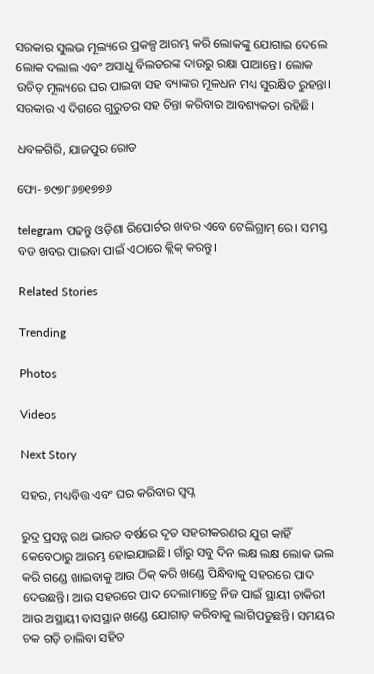ସରକାର ସୁଲଭ ମୂଲ୍ୟରେ ପ୍ରକଳ୍ପ ଆରମ୍ଭ କରି ଲୋକଙ୍କୁ ଯୋଗାଇ ଦେଲେ ଲୋକ ଦଲାଲ ଏବଂ ଅସାଧୁ ବିଲଡରଙ୍କ ଦାଉରୁ ରକ୍ଷା ପାଆନ୍ତେ। ଲୋକ ଉଚିତ୍ ମୂଲ୍ୟରେ ଘର ପାଇବା ସହ ବ୍ୟାଙ୍କର ମୂଳଧନ ମଧ୍ୟ ସୁରକ୍ଷିତ ରୁହନ୍ତା। ସରକାର ଏ ଦିଗରେ ଗୁରୁତର ସହ ଚିନ୍ତା କରିବାର ଆବଶ୍ୟକତା ରହିଛି।

ଧବଳଗିରି, ଯାଜପୁର ରୋଡ

ଫୋ- ୭୯୭୮୬୭୧୭୭୬

telegram ପଢନ୍ତୁ ଓଡ଼ିଶା ରିପୋର୍ଟର ଖବର ଏବେ ଟେଲିଗ୍ରାମ୍ ରେ। ସମସ୍ତ ବଡ ଖବର ପାଇବା ପାଇଁ ଏଠାରେ କ୍ଲିକ୍ କରନ୍ତୁ।

Related Stories

Trending

Photos

Videos

Next Story

ସହର, ମଧ୍ୟବିତ୍ତ ଏବଂ ଘର କରିବାର ସ୍ୱପ୍ନ

ରୁଦ୍ର ପ୍ରସନ୍ନ ରଥ ଭାରତ ବର୍ଷରେ ଦୃତ ସହରୀକରଣର ଯୁଗ କାହିଁ କେବେଠାରୁ ଆରମ୍ଭ ହୋଇଯାଇଛି। ଗାଁରୁ ସବୁ ଦିନ ଲକ୍ଷ ଲକ୍ଷ ଲୋକ ଭଲ କରି ଗଣ୍ଡେ ଖାଇବାକୁ ଆଉ ଠିକ୍ କରି ଖଣ୍ଡେ ପିନ୍ଧିବାକୁ ସହରରେ ପାଦ ଦେଉଛନ୍ତି। ଆଉ ସହରରେ ପାଦ ଦେଲାମାତ୍ରେ ନିଜ ପାଇଁ ସ୍ଥାୟୀ ଚାକିରୀ ଆଉ ଅସ୍ଥାୟୀ ବାସସ୍ଥାନ ଖଣ୍ଡେ ଯୋଗାଡ଼ କରିବାକୁ ଲାଗିପଡୁଛନ୍ତି। ସମୟର ଚକ ଗଡ଼ି ଚାଲିବା ସହିତ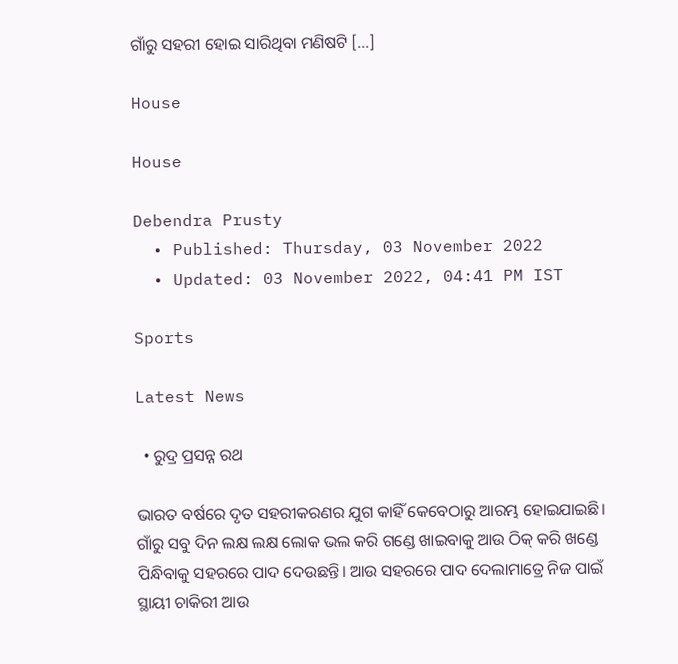ଗାଁରୁ ସହରୀ ହୋଇ ସାରିଥିବା ମଣିଷଟି […]

House

House

Debendra Prusty
  • Published: Thursday, 03 November 2022
  • Updated: 03 November 2022, 04:41 PM IST

Sports

Latest News

  • ରୁଦ୍ର ପ୍ରସନ୍ନ ରଥ

ଭାରତ ବର୍ଷରେ ଦୃତ ସହରୀକରଣର ଯୁଗ କାହିଁ କେବେଠାରୁ ଆରମ୍ଭ ହୋଇଯାଇଛି। ଗାଁରୁ ସବୁ ଦିନ ଲକ୍ଷ ଲକ୍ଷ ଲୋକ ଭଲ କରି ଗଣ୍ଡେ ଖାଇବାକୁ ଆଉ ଠିକ୍ କରି ଖଣ୍ଡେ ପିନ୍ଧିବାକୁ ସହରରେ ପାଦ ଦେଉଛନ୍ତି। ଆଉ ସହରରେ ପାଦ ଦେଲାମାତ୍ରେ ନିଜ ପାଇଁ ସ୍ଥାୟୀ ଚାକିରୀ ଆଉ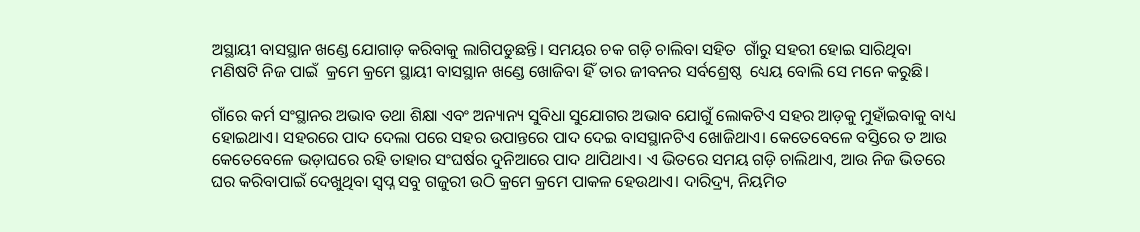ଅସ୍ଥାୟୀ ବାସସ୍ଥାନ ଖଣ୍ଡେ ଯୋଗାଡ଼ କରିବାକୁ ଲାଗିପଡୁଛନ୍ତି। ସମୟର ଚକ ଗଡ଼ି ଚାଲିବା ସହିତ  ଗାଁରୁ ସହରୀ ହୋଇ ସାରିଥିବା ମଣିଷଟି ନିଜ ପାଇଁ  କ୍ରମେ କ୍ରମେ ସ୍ଥାୟୀ ବାସସ୍ଥାନ ଖଣ୍ଡେ ଖୋଜିବା ହିଁ ତାର ଜୀବନର ସର୍ବଶ୍ରେଷ୍ଠ  ଧ୍ୟେୟ ବୋଲି ସେ ମନେ କରୁଛି।

ଗାଁରେ କର୍ମ ସଂସ୍ଥାନର ଅଭାବ ତଥା ଶିକ୍ଷା ଏବଂ ଅନ୍ୟାନ୍ୟ ସୁବିଧା ସୁଯୋଗର ଅଭାବ ଯୋଗୁଁ ଲୋକଟିଏ ସହର ଆଡ଼କୁ ମୁହାଁଇବାକୁ ବାଧ୍ୟ ହୋଇଥାଏ। ସହରରେ ପାଦ ଦେଲା ପରେ ସହର ଉପାନ୍ତରେ ପାଦ ଦେଇ ବାସସ୍ଥାନଟିଏ ଖୋଜିଥାଏ। କେତେବେଳେ ବସ୍ତିରେ ତ ଆଉ କେତେବେଳେ ଭଡ଼ାଘରେ ରହି ତାହାର ସଂଘର୍ଷର ଦୁନିଆରେ ପାଦ ଥାପିଥାଏ। ଏ ଭିତରେ ସମୟ ଗଡ଼ି ଚାଲିଥାଏ, ଆଉ ନିଜ ଭିତରେ ଘର କରିବାପାଇଁ ଦେଖୁଥିବା ସ୍ୱପ୍ନ ସବୁ ଗଜୁରୀ ଉଠି କ୍ରମେ କ୍ରମେ ପାକଳ ହେଉଥାଏ। ଦାରିଦ୍ର୍ୟ, ନିୟମିତ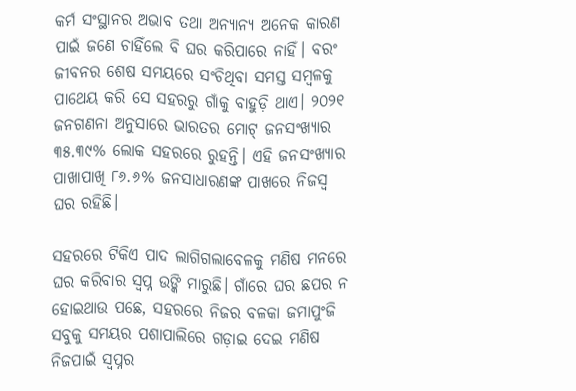କର୍ମ ସଂସ୍ଥାନର ଅଭାବ ତଥା ଅନ୍ୟାନ୍ୟ ଅନେକ କାରଣ ପାଇଁ ଜଣେ ଚାହିଁଲେ ବି ଘର କରିପାରେ ନାହିଁ। ବରଂ ଜୀବନର ଶେଷ ସମୟରେ ସଂଚିଥିବା ସମସ୍ତ ସମ୍ବଳକୁ ପାଥେୟ କରି ସେ ସହରରୁ ଗାଁକୁ ବାହୁଡ଼ି ଥାଏ। ୨୦୨୧ ଜନଗଣନା ଅନୁସାରେ ଭାରତର ମୋଟ୍ ଜନସଂଖ୍ୟାର ୩୫.୩୯% ଲୋକ ସହରରେ ରୁହନ୍ତି। ଏହି ଜନସଂଖ୍ୟାର ପାଖାପାଖି ୮୬.୬% ଜନସାଧାରଣଙ୍କ ପାଖରେ ନିଜସ୍ୱ ଘର ରହିଛି।

ସହରରେ ଟିକିଏ ପାଦ ଲାଗିଗଲାବେଳକୁ ମଣିଷ ମନରେ ଘର କରିବାର ସ୍ୱପ୍ନ ଉଙ୍କି ମାରୁଛି। ଗାଁରେ ଘର ଛପର ନ ହୋଇଥାଉ ପଛେ, ସହରରେ ନିଜର ବଳକା ଜମାପୁଂଜି ସବୁକୁ ସମୟର ପଶାପାଲିରେ ଗଡ଼ାଇ ଦେଇ ମଣିଷ ନିଜପାଇଁ ସ୍ୱପ୍ନର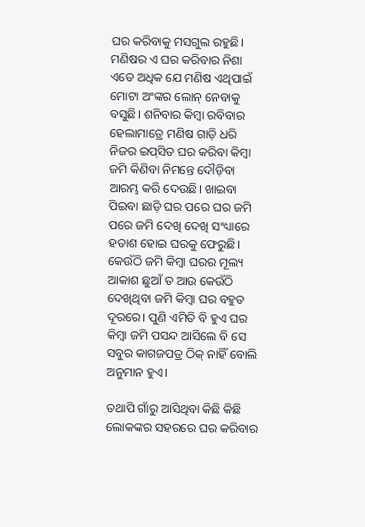ଘର କରିବାକୁ ମସଗୁଲ ରହୁଛି। ମଣିଷର ଏ ଘର କରିବାର ନିଶା ଏତେ ଅଧିକ ଯେ ମଣିଷ ଏଥିପାଇଁ ମୋଟା ଅଂଙ୍କର ଲୋନ୍ ନେବାକୁ ବସୁଛି। ଶନିବାର କିମ୍ବା ରବିବାର ହେଲାମାତ୍ରେ ମଣିଷ ଗାଡ଼ି ଧରି ନିଜର ଇପ୍‌ସିତ ଘର କରିବା କିମ୍ବା ଜମି କିଣିବା ନିମନ୍ତେ ଦୌଡ଼ିବା ଆରମ୍ଭ କରି ଦେଉଛି। ଖାଇବା ପିଇବା ଛାଡ଼ି ଘର ପରେ ଘର ଜମି ପରେ ଜମି ଦେଖି ଦେଖି ସଂଧ୍ୟାରେ ହତାଶ ହୋଇ ଘରକୁ ଫେରୁଛି। କେଉଁଠି ଜମି କିମ୍ବା ଘରର ମୂଲ୍ୟ ଆକାଶ ଛୁଆଁ ତ ଆଉ କେଉଁଠି ଦେଖିଥିବା ଜମି କିମ୍ବା ଘର ବହୁତ ଦୂରରେ। ପୁଣି ଏମିତି ବି ହୁଏ ଘର କିମ୍ବା ଜମି ପସନ୍ଦ ଆସିଲେ ବି ସେ ସବୁର କାଗଜପତ୍ର ଠିକ୍ ନାହିଁ ବୋଲି ଅନୁମାନ ହୁଏ।

ତଥାପି ଗାଁରୁ ଆସିଥିବା କିଛି କିଛି ଲୋକଙ୍କର ସହରରେ ଘର କରିବାର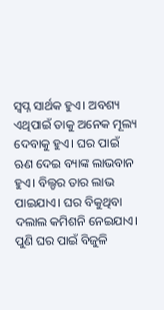ସ୍ୱପ୍ନ ସାର୍ଥକ ହୁଏ। ଅବଶ୍ୟ ଏଥିପାଇଁ ତାକୁ ଅନେକ ମୂଲ୍ୟ ଦେବାକୁ ହୁଏ। ଘର ପାଇଁ ଋଣ ଦେଇ ବ୍ୟାଙ୍କ ଲାଭବାନ ହୁଏ। ବିଲ୍ଡର ତାର ଲାଭ ପାଇଯାଏ। ଘର ବିକୁଥିବା ଦଲାଲ କମିଶନି ନେଇଯାଏ। ପୁଣି ଘର ପାଇଁ ବିଜୁଳି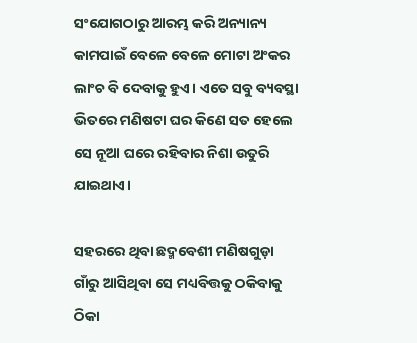ସଂଯୋଗଠାରୁ ଆରମ୍ଭ କରି ଅନ୍ୟାନ୍ୟ କାମପାଇଁ ବେଳେ ବେଳେ ମୋଟା ଅଂକର ଲାଂଚ ବି ଦେବାକୁ ହୁଏ। ଏତେ ସବୁ ବ୍ୟବସ୍ଥା ଭିତରେ ମଣିଷଟା ଘର କିଣେ ସତ ହେଲେ ସେ ନୂଆ ଘରେ ରହିବାର ନିଶା ଉତୁରି ଯାଇଥାଏ।

ସହରରେ ଥିବା ଛଦ୍ମବେଶୀ ମଣିଷଗୁଡ଼ା ଗାଁରୁ ଆସିଥିବା ସେ ମଧ୍ୟବିତ୍ତକୁ ଠକିବାକୁ ଠିକା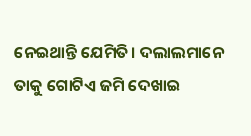ନେଇଥାନ୍ତି ଯେମିତି। ଦଲାଲମାନେ ତାକୁ ଗୋଟିଏ ଜମି ଦେଖାଇ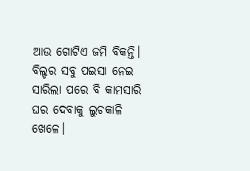ଆଉ ଗୋଟିଏ ଜମି ବିକନ୍ତି। ବିଲ୍ଡର ସବୁ ପଇସା ନେଇ ସାରିଲା ପରେ ବି କାମସାରି ଘର ଦେବାକୁ ଲୁଚକାଳି ଖେଳେ।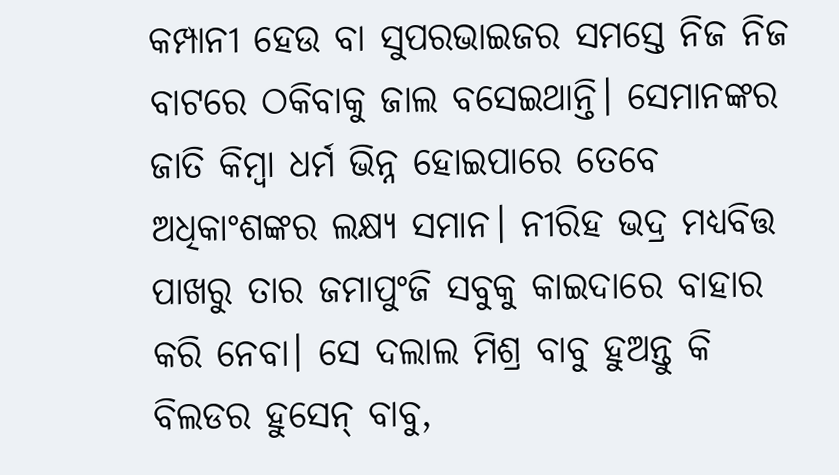କମ୍ପାନୀ ହେଉ ବା ସୁପରଭାଇଜର ସମସ୍ତେ ନିଜ ନିଜ ବାଟରେ ଠକିବାକୁ ଜାଲ ବସେଇଥାନ୍ତି। ସେମାନଙ୍କର ଜାତି କିମ୍ବା ଧର୍ମ ଭିନ୍ନ ହୋଇପାରେ ତେବେ ଅଧିକାଂଶଙ୍କର ଲକ୍ଷ୍ୟ ସମାନ। ନୀରିହ ଭଦ୍ର ମଧ୍ୟବିତ୍ତ ପାଖରୁ ତାର ଜମାପୁଂଜି ସବୁକୁ କାଇଦାରେ ବାହାର କରି ନେବା। ସେ ଦଲାଲ ମିଶ୍ର ବାବୁ ହୁଅନ୍ତୁ କି ବିଲଡର ହୁସେନ୍ ବାବୁ,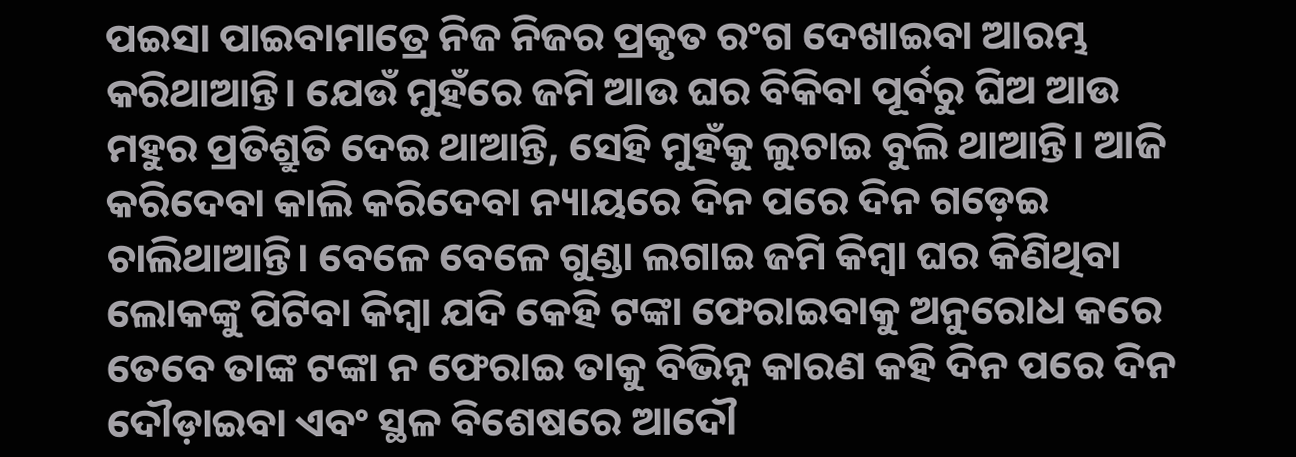ପଇସା ପାଇବାମାତ୍ରେ ନିଜ ନିଜର ପ୍ରକୃତ ରଂଗ ଦେଖାଇବା ଆରମ୍ଭ କରିଥାଆନ୍ତି। ଯେଉଁ ମୁହଁରେ ଜମି ଆଉ ଘର ବିକିବା ପୂର୍ବରୁ ଘିଅ ଆଉ ମହୁର ପ୍ରତିଶ୍ରୁତି ଦେଇ ଥାଆନ୍ତି, ସେହି ମୁହଁକୁ ଲୁଚାଇ ବୁଲି ଥାଆନ୍ତି। ଆଜି କରିଦେବା କାଲି କରିଦେବା ନ୍ୟାୟରେ ଦିନ ପରେ ଦିନ ଗଡ଼େଇ ଚାଲିଥାଆନ୍ତି। ବେଳେ ବେଳେ ଗୁଣ୍ଡା ଲଗାଇ ଜମି କିମ୍ବା ଘର କିଣିଥିବା ଲୋକଙ୍କୁ ପିଟିବା କିମ୍ବା ଯଦି କେହି ଟଙ୍କା ଫେରାଇବାକୁ ଅନୁରୋଧ କରେ ତେବେ ତାଙ୍କ ଟଙ୍କା ନ ଫେରାଇ ତାକୁ ବିଭିନ୍ନ କାରଣ କହି ଦିନ ପରେ ଦିନ ଦୌଡ଼ାଇବା ଏବଂ ସ୍ଥଳ ବିଶେଷରେ ଆଦୌ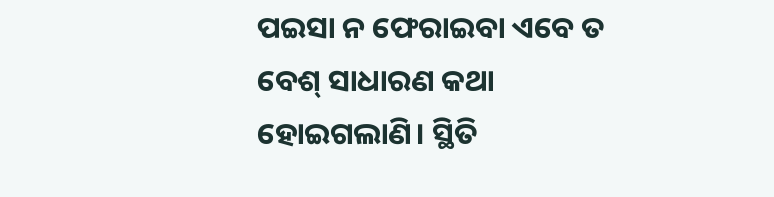ପଇସା ନ ଫେରାଇବା ଏବେ ତ ବେଶ୍ ସାଧାରଣ କଥା ହୋଇଗଲାଣି। ସ୍ଥିତି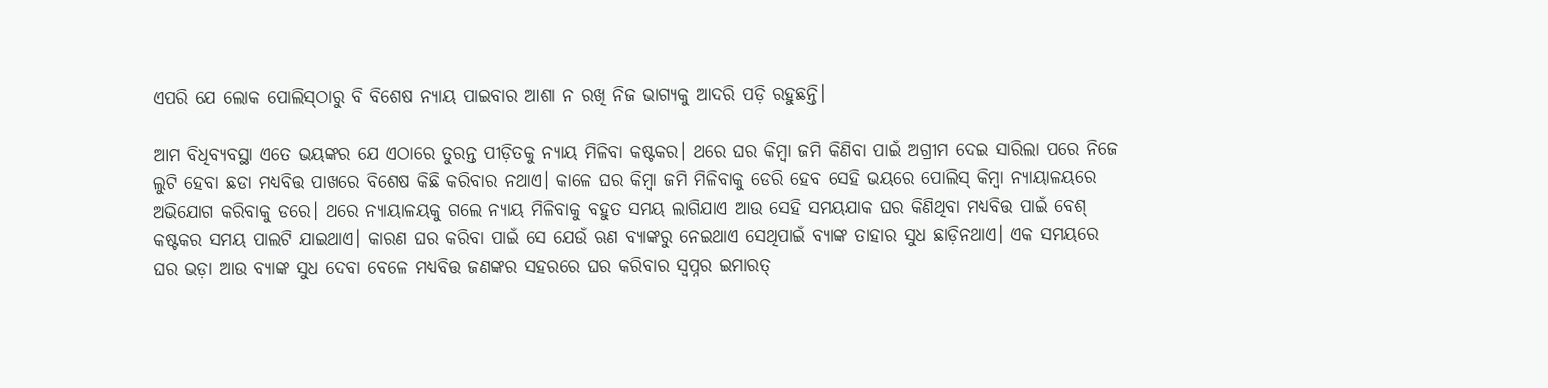ଏପରି ଯେ ଲୋକ ପୋଲିସ୍‌ଠାରୁ ବି ବିଶେଷ ନ୍ୟାୟ ପାଇବାର ଆଶା ନ ରଖି ନିଜ ଭାଗ୍ୟକୁ ଆଦରି ପଡ଼ି ରହୁଛନ୍ତି।

ଆମ ବିଧିବ୍ୟବସ୍ଥା ଏତେ ଭୟଙ୍କର ଯେ ଏଠାରେ ତୁରନ୍ତ ପୀଡ଼ିତକୁ ନ୍ୟାୟ ମିଳିବା କଷ୍ଟକର। ଥରେ ଘର କିମ୍ବା ଜମି କିଣିବା ପାଇଁ ଅଗ୍ରୀମ ଦେଇ ସାରିଲା ପରେ ନିଜେ ଲୁଟି ହେବା ଛଡା ମଧ୍ୟବିତ୍ତ ପାଖରେ ବିଶେଷ କିଛି କରିବାର ନଥାଏ। କାଳେ ଘର କିମ୍ବା ଜମି ମିଳିବାକୁ ଡେରି ହେବ ସେହି ଭୟରେ ପୋଲିସ୍ କିମ୍ବା ନ୍ୟାୟାଳୟରେ ଅଭିଯୋଗ କରିବାକୁ ଡରେ। ଥରେ ନ୍ୟାୟାଳୟକୁ ଗଲେ ନ୍ୟାୟ ମିଳିବାକୁ ବହୁତ ସମୟ ଲାଗିଯାଏ ଆଉ ସେହି ସମୟଯାକ ଘର କିଣିଥିବା ମଧ୍ୟବିତ୍ତ ପାଇଁ ବେଶ୍ କଷ୍ଟକର ସମୟ ପାଲଟି ଯାଇଥାଏ। କାରଣ ଘର କରିବା ପାଇଁ ସେ ଯେଉଁ ଋଣ ବ୍ୟାଙ୍କରୁ ନେଇଥାଏ ସେଥିପାଇଁ ବ୍ୟାଙ୍କ ତାହାର ସୁଧ ଛାଡ଼ିନଥାଏ। ଏକ ସମୟରେ ଘର ଭଡ଼ା ଆଉ ବ୍ୟାଙ୍କ ସୁଧ ଦେବା ବେଳେ ମଧ୍ୟବିତ୍ତ ଜଣଙ୍କର ସହରରେ ଘର କରିବାର ସ୍ୱପ୍ନର ଇମାରତ୍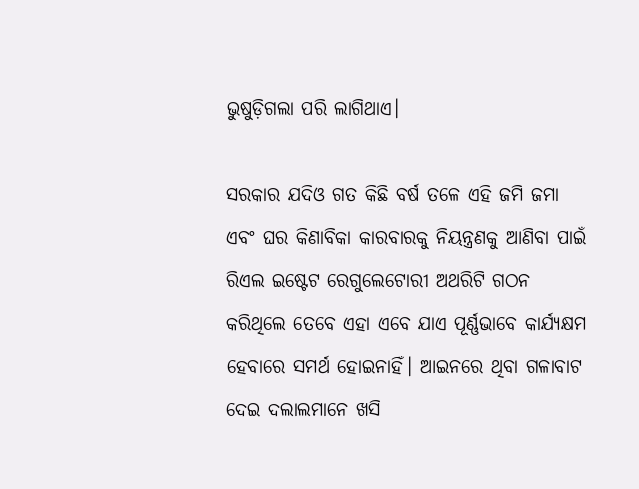ଭୁଷୁଡ଼ିଗଲା ପରି ଲାଗିଥାଏ।

ସରକାର ଯଦିଓ ଗତ କିଛି ବର୍ଷ ତଳେ ଏହି ଜମି ଜମା ଏବଂ ଘର କିଣାବିକା କାରବାରକୁ ନିୟନ୍ତ୍ରଣକୁ ଆଣିବା ପାଇଁ ରିଏଲ ଇଷ୍ଟେଟ ରେଗୁଲେଟୋରୀ ଅଥରିଟି ଗଠନ କରିଥିଲେ ତେବେ ଏହା ଏବେ ଯାଏ ପୂର୍ଣ୍ଣଭାବେ କାର୍ଯ୍ୟକ୍ଷମ ହେବାରେ ସମର୍ଥ ହୋଇନାହିଁ। ଆଇନରେ ଥିବା ଗଳାବାଟ ଦେଇ ଦଲାଲମାନେ ଖସି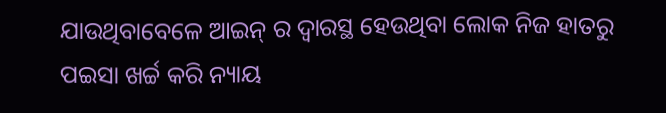ଯାଉଥିବାବେଳେ ଆଇନ୍ ର ଦ୍ୱାରସ୍ଥ ହେଉଥିବା ଲୋକ ନିଜ ହାତରୁ ପଇସା ଖର୍ଚ୍ଚ କରି ନ୍ୟାୟ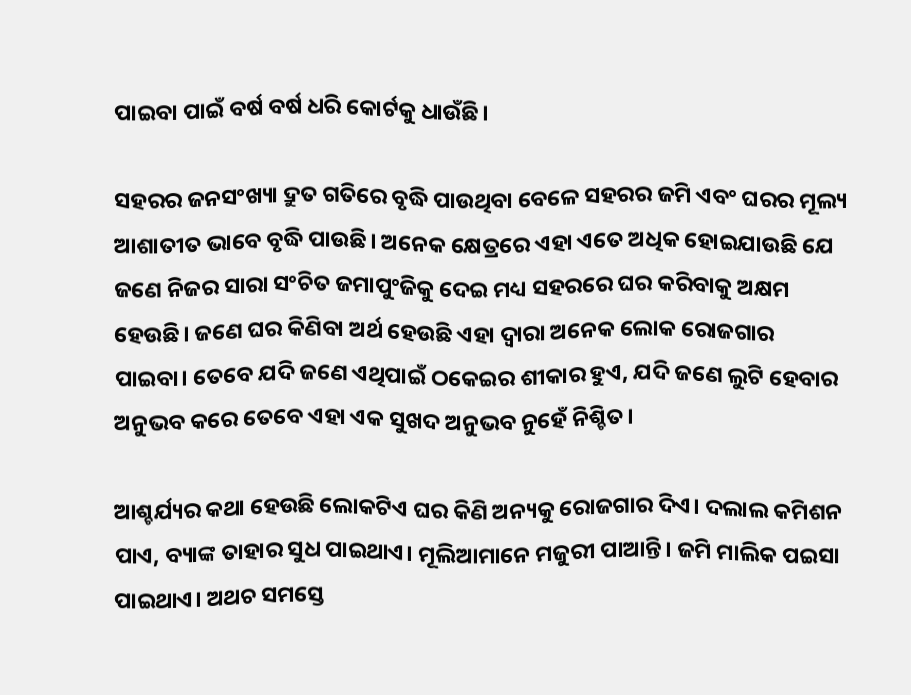ପାଇବା ପାଇଁ ବର୍ଷ ବର୍ଷ ଧରି କୋର୍ଟକୁ ଧାଉଁଛି।

ସହରର ଜନସଂଖ୍ୟା ଦ୍ରୁତ ଗତିରେ ବୃଦ୍ଧି ପାଉଥିବା ବେଳେ ସହରର ଜମି ଏବଂ ଘରର ମୂଲ୍ୟ ଆଶାତୀତ ଭାବେ ବୃଦ୍ଧି ପାଉଛି। ଅନେକ କ୍ଷେତ୍ରରେ ଏହା ଏତେ ଅଧିକ ହୋଇଯାଉଛି ଯେ ଜଣେ ନିଜର ସାରା ସଂଚିତ ଜମାପୁଂଜିକୁ ଦେଇ ମଧ୍ୟ ସହରରେ ଘର କରିବାକୁ ଅକ୍ଷମ ହେଉଛି। ଜଣେ ଘର କିଣିବା ଅର୍ଥ ହେଉଛି ଏହା ଦ୍ୱାରା ଅନେକ ଲୋକ ରୋଜଗାର ପାଇବା। ତେବେ ଯଦି ଜଣେ ଏଥିପାଇଁ ଠକେଇର ଶୀକାର ହୁଏ, ଯଦି ଜଣେ ଲୁଟି ହେବାର ଅନୁଭବ କରେ ତେବେ ଏହା ଏକ ସୁଖଦ ଅନୁଭବ ନୁହେଁ ନିଶ୍ଚିତ।

ଆଶ୍ଚର୍ଯ୍ୟର କଥା ହେଉଛି ଲୋକଟିଏ ଘର କିଣି ଅନ୍ୟକୁ ରୋଜଗାର ଦିଏ। ଦଲାଲ କମିଶନ ପାଏ, ବ୍ୟାଙ୍କ ତାହାର ସୁଧ ପାଇଥାଏ। ମୂଲିଆମାନେ ମଜୁରୀ ପାଆନ୍ତି। ଜମି ମାଲିକ ପଇସା ପାଇଥାଏ। ଅଥଚ ସମସ୍ତେ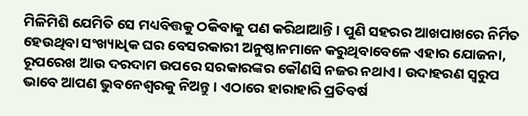ମିଳିମିଶି ଯେମିତି ସେ ମଧ୍ୟବିତ୍ତକୁ ଠକିବାକୁ ପଣ କରିଥାଆନ୍ତି। ପୁଣି ସହରର ଆଖପାଖରେ ନିର୍ମିତ ହେଉଥିବା ସଂଖ୍ୟାଧିକ ଘର ବେସରକାରୀ ଅନୁଷ୍ଠାନମାନେ କରୁଥିବାବେଳେ ଏହାର ଯୋଜନା, ରୂପରେଖ ଆଉ ଦରଦାମ ଉପରେ ସରକାରଙ୍କର କୌଣସି ନଜର ନଥାଏ। ଉଦାହରଣ ସ୍ୱରୁପ ଭାବେ ଆପଣ ଭୁବନେଶ୍ୱରକୁ ନିଅନ୍ତୁ। ଏଠାରେ ହାରାହାରି ପ୍ରତିବର୍ଷ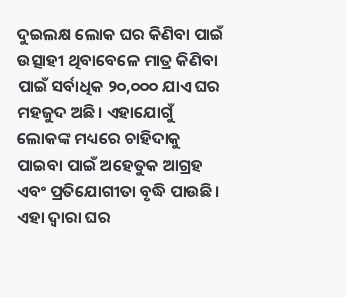ଦୁଇଲକ୍ଷ ଲୋକ ଘର କିଣିବା ପାଇଁ ଉତ୍ସାହୀ ଥିବାବେଳେ ମାତ୍ର କିଣିବା ପାଇଁ ସର୍ବାଧିକ ୨୦,୦୦୦ ଯାଏ ଘର ମହଜୁଦ ଅଛି। ଏହାଯୋଗୁଁ ଲୋକଙ୍କ ମଧ୍ୟରେ ଚାହିଦାକୁ ପାଇବା ପାଇଁ ଅହେତୁକ ଆଗ୍ରହ ଏବଂ ପ୍ରତିଯୋଗୀତା ବୃଦ୍ଧି ପାଉଛି। ଏହା ଦ୍ୱାରା ଘର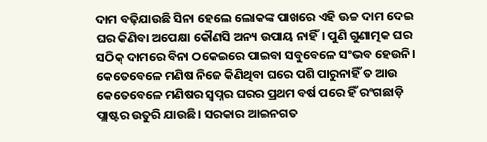ଦାମ ବଢ଼ିଯାଉଛି ସିନା ହେଲେ ଲୋକଙ୍କ ପାଖରେ ଏହି ଊଚ୍ଚ ଦାମ ଦେଇ ଘର କିଣିବା ଅପେକ୍ଷା କୌଣସି ଅନ୍ୟ ଉପାୟ ନାହିଁ। ପୁଣି ଗୁଣାତ୍ମକ ଘର ସଠିକ୍ ଦାମରେ ବିନା ଠକେଇରେ ପାଇବା ସବୁବେଳେ ସଂଭବ ହେଉନି। କେତେବେଳେ ମଣିଷ ନିଜେ କିଣିଥିବା ଘରେ ପଶି ପାରୁନାହିଁ ତ ଆଉ କେତେବେଳେ ମଣିଷର ସ୍ୱପ୍ନର ଘରର ପ୍ରଥମ ବର୍ଷ ପରେ ହିଁ ରଂଗଛାଡ଼ି ପ୍ଲାଷ୍ଟର ଉତୁରି ଯାଉଛି। ସରକାର ଆଇନଗତ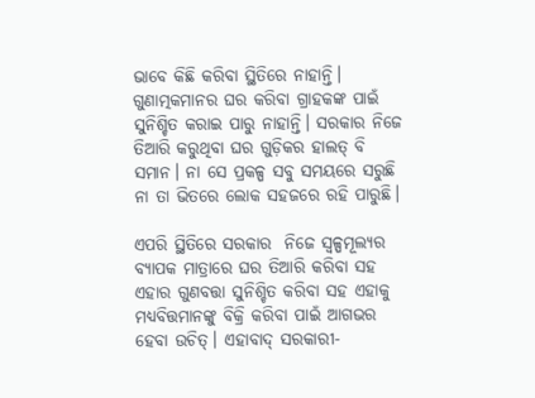ଭାବେ କିଛି କରିବା ସ୍ଥିତିରେ ନାହାନ୍ତି। ଗୁଣାତ୍ମକମାନର ଘର କରିବା ଗ୍ରାହକଙ୍କ ପାଇଁ ସୁନିଶ୍ଚିତ କରାଇ ପାରୁ ନାହାନ୍ତି। ସରକାର ନିଜେ ତିଆରି କରୁଥିବା ଘର ଗୁଡ଼ିକର ହାଲତ୍ ବି ସମାନ। ନା ସେ ପ୍ରକଳ୍ପ ସବୁ ସମୟରେ ସରୁଛି ନା ତା ଭିତରେ ଲୋକ ସହଜରେ ରହି ପାରୁଛି।

ଏପରି ସ୍ଥିତିରେ ସରକାର  ନିଜେ ସ୍ୱଳ୍ପମୂଲ୍ୟର ବ୍ୟାପକ ମାତ୍ରାରେ ଘର ତିଆରି କରିବା ସହ ଏହାର ଗୁଣବତ୍ତା ସୁନିଶ୍ଚିତ କରିବା ସହ ଏହାକୁ ମଧ୍ୟବିତ୍ତମାନଙ୍କୁ ବିକ୍ରି କରିବା ପାଇଁ ଆଗଭର ହେବା ଉଚିତ୍। ଏହାବାଦ୍ ସରକାରୀ-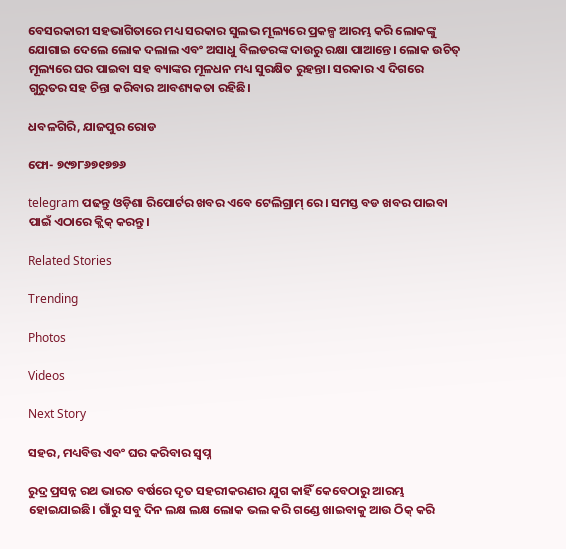ବେସରକାରୀ ସହଭାଗିତାରେ ମଧ୍ୟ ସରକାର ସୁଲଭ ମୂଲ୍ୟରେ ପ୍ରକଳ୍ପ ଆରମ୍ଭ କରି ଲୋକଙ୍କୁ ଯୋଗାଇ ଦେଲେ ଲୋକ ଦଲାଲ ଏବଂ ଅସାଧୁ ବିଲଡରଙ୍କ ଦାଉରୁ ରକ୍ଷା ପାଆନ୍ତେ। ଲୋକ ଉଚିତ୍ ମୂଲ୍ୟରେ ଘର ପାଇବା ସହ ବ୍ୟାଙ୍କର ମୂଳଧନ ମଧ୍ୟ ସୁରକ୍ଷିତ ରୁହନ୍ତା। ସରକାର ଏ ଦିଗରେ ଗୁରୁତର ସହ ଚିନ୍ତା କରିବାର ଆବଶ୍ୟକତା ରହିଛି।

ଧବଳଗିରି, ଯାଜପୁର ରୋଡ

ଫୋ- ୭୯୭୮୬୭୧୭୭୬

telegram ପଢନ୍ତୁ ଓଡ଼ିଶା ରିପୋର୍ଟର ଖବର ଏବେ ଟେଲିଗ୍ରାମ୍ ରେ। ସମସ୍ତ ବଡ ଖବର ପାଇବା ପାଇଁ ଏଠାରେ କ୍ଲିକ୍ କରନ୍ତୁ।

Related Stories

Trending

Photos

Videos

Next Story

ସହର, ମଧ୍ୟବିତ୍ତ ଏବଂ ଘର କରିବାର ସ୍ୱପ୍ନ

ରୁଦ୍ର ପ୍ରସନ୍ନ ରଥ ଭାରତ ବର୍ଷରେ ଦୃତ ସହରୀକରଣର ଯୁଗ କାହିଁ କେବେଠାରୁ ଆରମ୍ଭ ହୋଇଯାଇଛି। ଗାଁରୁ ସବୁ ଦିନ ଲକ୍ଷ ଲକ୍ଷ ଲୋକ ଭଲ କରି ଗଣ୍ଡେ ଖାଇବାକୁ ଆଉ ଠିକ୍ କରି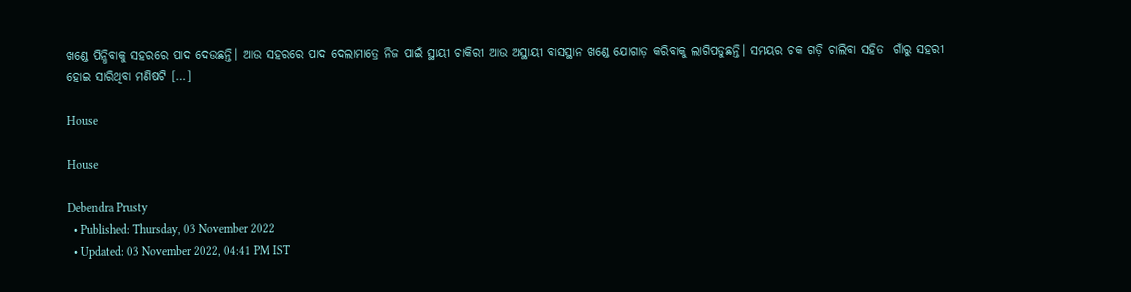ଖଣ୍ଡେ ପିନ୍ଧିବାକୁ ସହରରେ ପାଦ ଦେଉଛନ୍ତି। ଆଉ ସହରରେ ପାଦ ଦେଲାମାତ୍ରେ ନିଜ ପାଇଁ ସ୍ଥାୟୀ ଚାକିରୀ ଆଉ ଅସ୍ଥାୟୀ ବାସସ୍ଥାନ ଖଣ୍ଡେ ଯୋଗାଡ଼ କରିବାକୁ ଲାଗିପଡୁଛନ୍ତି। ସମୟର ଚକ ଗଡ଼ି ଚାଲିବା ସହିତ  ଗାଁରୁ ସହରୀ ହୋଇ ସାରିଥିବା ମଣିଷଟି […]

House

House

Debendra Prusty
  • Published: Thursday, 03 November 2022
  • Updated: 03 November 2022, 04:41 PM IST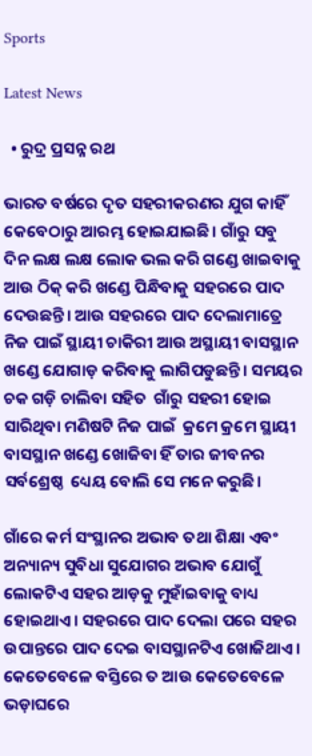Sports

Latest News

  • ରୁଦ୍ର ପ୍ରସନ୍ନ ରଥ

ଭାରତ ବର୍ଷରେ ଦୃତ ସହରୀକରଣର ଯୁଗ କାହିଁ କେବେଠାରୁ ଆରମ୍ଭ ହୋଇଯାଇଛି। ଗାଁରୁ ସବୁ ଦିନ ଲକ୍ଷ ଲକ୍ଷ ଲୋକ ଭଲ କରି ଗଣ୍ଡେ ଖାଇବାକୁ ଆଉ ଠିକ୍ କରି ଖଣ୍ଡେ ପିନ୍ଧିବାକୁ ସହରରେ ପାଦ ଦେଉଛନ୍ତି। ଆଉ ସହରରେ ପାଦ ଦେଲାମାତ୍ରେ ନିଜ ପାଇଁ ସ୍ଥାୟୀ ଚାକିରୀ ଆଉ ଅସ୍ଥାୟୀ ବାସସ୍ଥାନ ଖଣ୍ଡେ ଯୋଗାଡ଼ କରିବାକୁ ଲାଗିପଡୁଛନ୍ତି। ସମୟର ଚକ ଗଡ଼ି ଚାଲିବା ସହିତ  ଗାଁରୁ ସହରୀ ହୋଇ ସାରିଥିବା ମଣିଷଟି ନିଜ ପାଇଁ  କ୍ରମେ କ୍ରମେ ସ୍ଥାୟୀ ବାସସ୍ଥାନ ଖଣ୍ଡେ ଖୋଜିବା ହିଁ ତାର ଜୀବନର ସର୍ବଶ୍ରେଷ୍ଠ  ଧ୍ୟେୟ ବୋଲି ସେ ମନେ କରୁଛି।

ଗାଁରେ କର୍ମ ସଂସ୍ଥାନର ଅଭାବ ତଥା ଶିକ୍ଷା ଏବଂ ଅନ୍ୟାନ୍ୟ ସୁବିଧା ସୁଯୋଗର ଅଭାବ ଯୋଗୁଁ ଲୋକଟିଏ ସହର ଆଡ଼କୁ ମୁହାଁଇବାକୁ ବାଧ୍ୟ ହୋଇଥାଏ। ସହରରେ ପାଦ ଦେଲା ପରେ ସହର ଉପାନ୍ତରେ ପାଦ ଦେଇ ବାସସ୍ଥାନଟିଏ ଖୋଜିଥାଏ। କେତେବେଳେ ବସ୍ତିରେ ତ ଆଉ କେତେବେଳେ ଭଡ଼ାଘରେ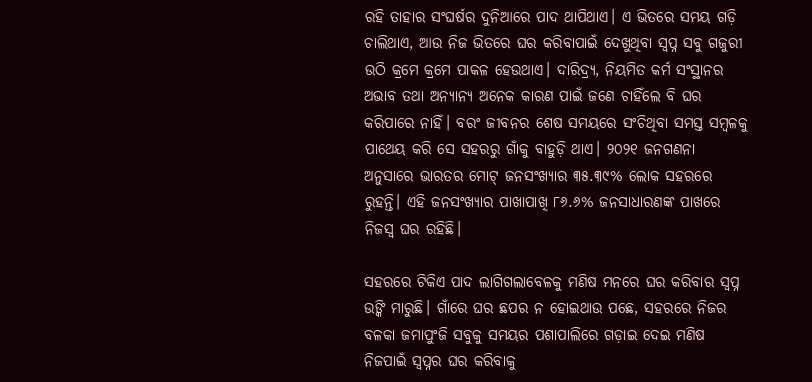ରହି ତାହାର ସଂଘର୍ଷର ଦୁନିଆରେ ପାଦ ଥାପିଥାଏ। ଏ ଭିତରେ ସମୟ ଗଡ଼ି ଚାଲିଥାଏ, ଆଉ ନିଜ ଭିତରେ ଘର କରିବାପାଇଁ ଦେଖୁଥିବା ସ୍ୱପ୍ନ ସବୁ ଗଜୁରୀ ଉଠି କ୍ରମେ କ୍ରମେ ପାକଳ ହେଉଥାଏ। ଦାରିଦ୍ର୍ୟ, ନିୟମିତ କର୍ମ ସଂସ୍ଥାନର ଅଭାବ ତଥା ଅନ୍ୟାନ୍ୟ ଅନେକ କାରଣ ପାଇଁ ଜଣେ ଚାହିଁଲେ ବି ଘର କରିପାରେ ନାହିଁ। ବରଂ ଜୀବନର ଶେଷ ସମୟରେ ସଂଚିଥିବା ସମସ୍ତ ସମ୍ବଳକୁ ପାଥେୟ କରି ସେ ସହରରୁ ଗାଁକୁ ବାହୁଡ଼ି ଥାଏ। ୨୦୨୧ ଜନଗଣନା ଅନୁସାରେ ଭାରତର ମୋଟ୍ ଜନସଂଖ୍ୟାର ୩୫.୩୯% ଲୋକ ସହରରେ ରୁହନ୍ତି। ଏହି ଜନସଂଖ୍ୟାର ପାଖାପାଖି ୮୬.୬% ଜନସାଧାରଣଙ୍କ ପାଖରେ ନିଜସ୍ୱ ଘର ରହିଛି।

ସହରରେ ଟିକିଏ ପାଦ ଲାଗିଗଲାବେଳକୁ ମଣିଷ ମନରେ ଘର କରିବାର ସ୍ୱପ୍ନ ଉଙ୍କି ମାରୁଛି। ଗାଁରେ ଘର ଛପର ନ ହୋଇଥାଉ ପଛେ, ସହରରେ ନିଜର ବଳକା ଜମାପୁଂଜି ସବୁକୁ ସମୟର ପଶାପାଲିରେ ଗଡ଼ାଇ ଦେଇ ମଣିଷ ନିଜପାଇଁ ସ୍ୱପ୍ନର ଘର କରିବାକୁ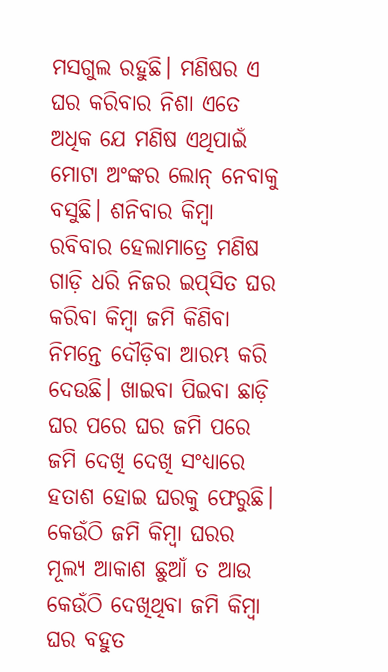ମସଗୁଲ ରହୁଛି। ମଣିଷର ଏ ଘର କରିବାର ନିଶା ଏତେ ଅଧିକ ଯେ ମଣିଷ ଏଥିପାଇଁ ମୋଟା ଅଂଙ୍କର ଲୋନ୍ ନେବାକୁ ବସୁଛି। ଶନିବାର କିମ୍ବା ରବିବାର ହେଲାମାତ୍ରେ ମଣିଷ ଗାଡ଼ି ଧରି ନିଜର ଇପ୍‌ସିତ ଘର କରିବା କିମ୍ବା ଜମି କିଣିବା ନିମନ୍ତେ ଦୌଡ଼ିବା ଆରମ୍ଭ କରି ଦେଉଛି। ଖାଇବା ପିଇବା ଛାଡ଼ି ଘର ପରେ ଘର ଜମି ପରେ ଜମି ଦେଖି ଦେଖି ସଂଧ୍ୟାରେ ହତାଶ ହୋଇ ଘରକୁ ଫେରୁଛି। କେଉଁଠି ଜମି କିମ୍ବା ଘରର ମୂଲ୍ୟ ଆକାଶ ଛୁଆଁ ତ ଆଉ କେଉଁଠି ଦେଖିଥିବା ଜମି କିମ୍ବା ଘର ବହୁତ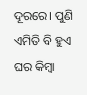ଦୂରରେ। ପୁଣି ଏମିତି ବି ହୁଏ ଘର କିମ୍ବା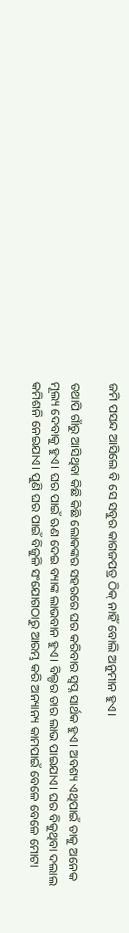ଜମି ପସନ୍ଦ ଆସିଲେ ବି ସେ ସବୁର କାଗଜପତ୍ର ଠିକ୍ ନାହିଁ ବୋଲି ଅନୁମାନ ହୁଏ।

ତଥାପି ଗାଁରୁ ଆସିଥିବା କିଛି କିଛି ଲୋକଙ୍କର ସହରରେ ଘର କରିବାର ସ୍ୱପ୍ନ ସାର୍ଥକ ହୁଏ। ଅବଶ୍ୟ ଏଥିପାଇଁ ତାକୁ ଅନେକ ମୂଲ୍ୟ ଦେବାକୁ ହୁଏ। ଘର ପାଇଁ ଋଣ ଦେଇ ବ୍ୟାଙ୍କ ଲାଭବାନ ହୁଏ। ବିଲ୍ଡର ତାର ଲାଭ ପାଇଯାଏ। ଘର ବିକୁଥିବା ଦଲାଲ କମିଶନି ନେଇଯାଏ। ପୁଣି ଘର ପାଇଁ ବିଜୁଳି ସଂଯୋଗଠାରୁ ଆରମ୍ଭ କରି ଅନ୍ୟାନ୍ୟ କାମପାଇଁ ବେଳେ ବେଳେ ମୋଟା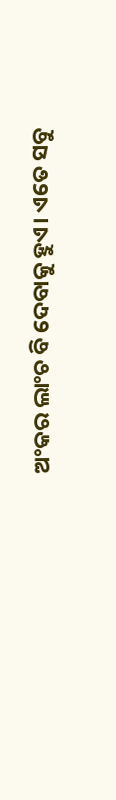ଅଂକର ଲାଂଚ ବି ଦେବାକୁ ହୁଏ। ଏତେ ସବୁ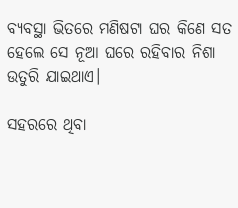ବ୍ୟବସ୍ଥା ଭିତରେ ମଣିଷଟା ଘର କିଣେ ସତ ହେଲେ ସେ ନୂଆ ଘରେ ରହିବାର ନିଶା ଉତୁରି ଯାଇଥାଏ।

ସହରରେ ଥିବା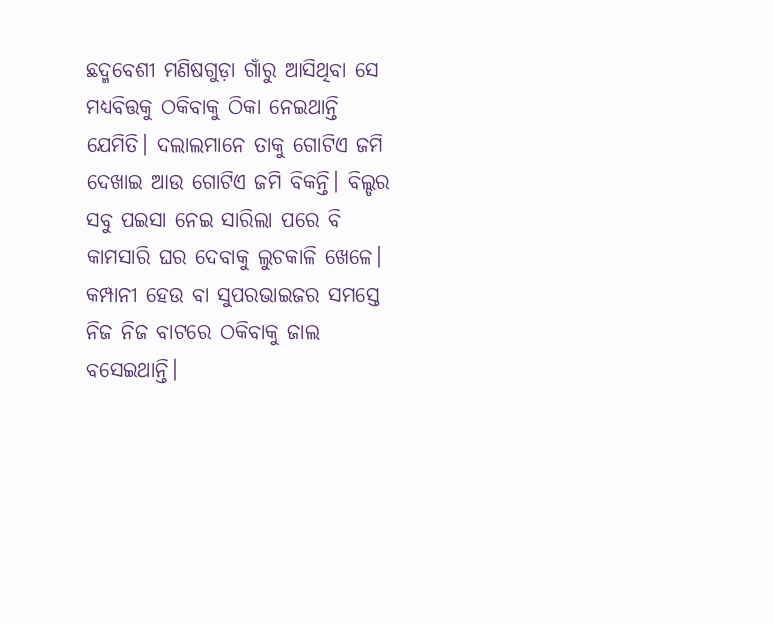ଛଦ୍ମବେଶୀ ମଣିଷଗୁଡ଼ା ଗାଁରୁ ଆସିଥିବା ସେ ମଧ୍ୟବିତ୍ତକୁ ଠକିବାକୁ ଠିକା ନେଇଥାନ୍ତି ଯେମିତି। ଦଲାଲମାନେ ତାକୁ ଗୋଟିଏ ଜମି ଦେଖାଇ ଆଉ ଗୋଟିଏ ଜମି ବିକନ୍ତି। ବିଲ୍ଡର ସବୁ ପଇସା ନେଇ ସାରିଲା ପରେ ବି କାମସାରି ଘର ଦେବାକୁ ଲୁଚକାଳି ଖେଳେ। କମ୍ପାନୀ ହେଉ ବା ସୁପରଭାଇଜର ସମସ୍ତେ ନିଜ ନିଜ ବାଟରେ ଠକିବାକୁ ଜାଲ ବସେଇଥାନ୍ତି।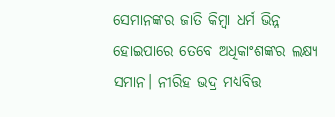ସେମାନଙ୍କର ଜାତି କିମ୍ବା ଧର୍ମ ଭିନ୍ନ ହୋଇପାରେ ତେବେ ଅଧିକାଂଶଙ୍କର ଲକ୍ଷ୍ୟ ସମାନ। ନୀରିହ ଭଦ୍ର ମଧ୍ୟବିତ୍ତ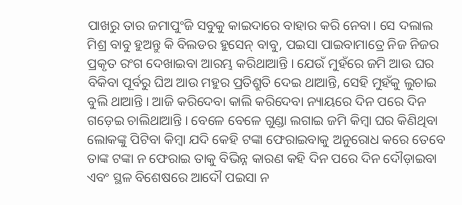ପାଖରୁ ତାର ଜମାପୁଂଜି ସବୁକୁ କାଇଦାରେ ବାହାର କରି ନେବା। ସେ ଦଲାଲ ମିଶ୍ର ବାବୁ ହୁଅନ୍ତୁ କି ବିଲଡର ହୁସେନ୍ ବାବୁ, ପଇସା ପାଇବାମାତ୍ରେ ନିଜ ନିଜର ପ୍ରକୃତ ରଂଗ ଦେଖାଇବା ଆରମ୍ଭ କରିଥାଆନ୍ତି। ଯେଉଁ ମୁହଁରେ ଜମି ଆଉ ଘର ବିକିବା ପୂର୍ବରୁ ଘିଅ ଆଉ ମହୁର ପ୍ରତିଶ୍ରୁତି ଦେଇ ଥାଆନ୍ତି, ସେହି ମୁହଁକୁ ଲୁଚାଇ ବୁଲି ଥାଆନ୍ତି। ଆଜି କରିଦେବା କାଲି କରିଦେବା ନ୍ୟାୟରେ ଦିନ ପରେ ଦିନ ଗଡ଼େଇ ଚାଲିଥାଆନ୍ତି। ବେଳେ ବେଳେ ଗୁଣ୍ଡା ଲଗାଇ ଜମି କିମ୍ବା ଘର କିଣିଥିବା ଲୋକଙ୍କୁ ପିଟିବା କିମ୍ବା ଯଦି କେହି ଟଙ୍କା ଫେରାଇବାକୁ ଅନୁରୋଧ କରେ ତେବେ ତାଙ୍କ ଟଙ୍କା ନ ଫେରାଇ ତାକୁ ବିଭିନ୍ନ କାରଣ କହି ଦିନ ପରେ ଦିନ ଦୌଡ଼ାଇବା ଏବଂ ସ୍ଥଳ ବିଶେଷରେ ଆଦୌ ପଇସା ନ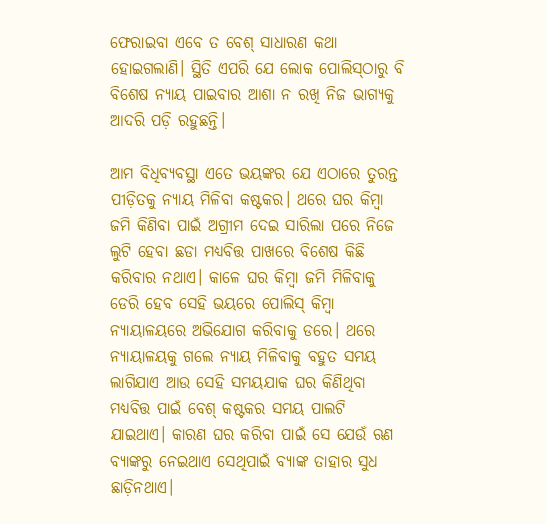ଫେରାଇବା ଏବେ ତ ବେଶ୍ ସାଧାରଣ କଥା ହୋଇଗଲାଣି। ସ୍ଥିତି ଏପରି ଯେ ଲୋକ ପୋଲିସ୍‌ଠାରୁ ବି ବିଶେଷ ନ୍ୟାୟ ପାଇବାର ଆଶା ନ ରଖି ନିଜ ଭାଗ୍ୟକୁ ଆଦରି ପଡ଼ି ରହୁଛନ୍ତି।

ଆମ ବିଧିବ୍ୟବସ୍ଥା ଏତେ ଭୟଙ୍କର ଯେ ଏଠାରେ ତୁରନ୍ତ ପୀଡ଼ିତକୁ ନ୍ୟାୟ ମିଳିବା କଷ୍ଟକର। ଥରେ ଘର କିମ୍ବା ଜମି କିଣିବା ପାଇଁ ଅଗ୍ରୀମ ଦେଇ ସାରିଲା ପରେ ନିଜେ ଲୁଟି ହେବା ଛଡା ମଧ୍ୟବିତ୍ତ ପାଖରେ ବିଶେଷ କିଛି କରିବାର ନଥାଏ। କାଳେ ଘର କିମ୍ବା ଜମି ମିଳିବାକୁ ଡେରି ହେବ ସେହି ଭୟରେ ପୋଲିସ୍ କିମ୍ବା ନ୍ୟାୟାଳୟରେ ଅଭିଯୋଗ କରିବାକୁ ଡରେ। ଥରେ ନ୍ୟାୟାଳୟକୁ ଗଲେ ନ୍ୟାୟ ମିଳିବାକୁ ବହୁତ ସମୟ ଲାଗିଯାଏ ଆଉ ସେହି ସମୟଯାକ ଘର କିଣିଥିବା ମଧ୍ୟବିତ୍ତ ପାଇଁ ବେଶ୍ କଷ୍ଟକର ସମୟ ପାଲଟି ଯାଇଥାଏ। କାରଣ ଘର କରିବା ପାଇଁ ସେ ଯେଉଁ ଋଣ ବ୍ୟାଙ୍କରୁ ନେଇଥାଏ ସେଥିପାଇଁ ବ୍ୟାଙ୍କ ତାହାର ସୁଧ ଛାଡ଼ିନଥାଏ।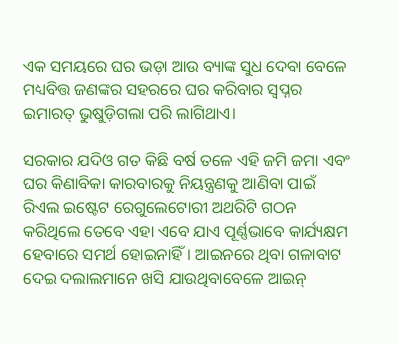ଏକ ସମୟରେ ଘର ଭଡ଼ା ଆଉ ବ୍ୟାଙ୍କ ସୁଧ ଦେବା ବେଳେ ମଧ୍ୟବିତ୍ତ ଜଣଙ୍କର ସହରରେ ଘର କରିବାର ସ୍ୱପ୍ନର ଇମାରତ୍ ଭୁଷୁଡ଼ିଗଲା ପରି ଲାଗିଥାଏ।

ସରକାର ଯଦିଓ ଗତ କିଛି ବର୍ଷ ତଳେ ଏହି ଜମି ଜମା ଏବଂ ଘର କିଣାବିକା କାରବାରକୁ ନିୟନ୍ତ୍ରଣକୁ ଆଣିବା ପାଇଁ ରିଏଲ ଇଷ୍ଟେଟ ରେଗୁଲେଟୋରୀ ଅଥରିଟି ଗଠନ କରିଥିଲେ ତେବେ ଏହା ଏବେ ଯାଏ ପୂର୍ଣ୍ଣଭାବେ କାର୍ଯ୍ୟକ୍ଷମ ହେବାରେ ସମର୍ଥ ହୋଇନାହିଁ। ଆଇନରେ ଥିବା ଗଳାବାଟ ଦେଇ ଦଲାଲମାନେ ଖସି ଯାଉଥିବାବେଳେ ଆଇନ୍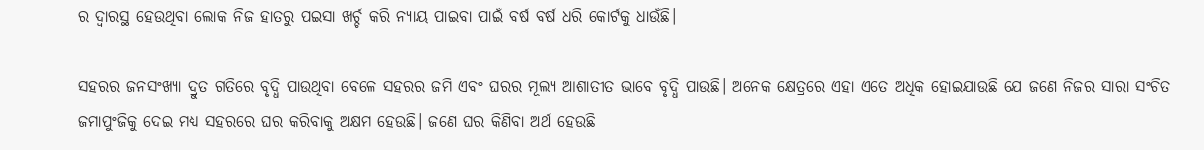ର ଦ୍ୱାରସ୍ଥ ହେଉଥିବା ଲୋକ ନିଜ ହାତରୁ ପଇସା ଖର୍ଚ୍ଚ କରି ନ୍ୟାୟ ପାଇବା ପାଇଁ ବର୍ଷ ବର୍ଷ ଧରି କୋର୍ଟକୁ ଧାଉଁଛି।

ସହରର ଜନସଂଖ୍ୟା ଦ୍ରୁତ ଗତିରେ ବୃଦ୍ଧି ପାଉଥିବା ବେଳେ ସହରର ଜମି ଏବଂ ଘରର ମୂଲ୍ୟ ଆଶାତୀତ ଭାବେ ବୃଦ୍ଧି ପାଉଛି। ଅନେକ କ୍ଷେତ୍ରରେ ଏହା ଏତେ ଅଧିକ ହୋଇଯାଉଛି ଯେ ଜଣେ ନିଜର ସାରା ସଂଚିତ ଜମାପୁଂଜିକୁ ଦେଇ ମଧ୍ୟ ସହରରେ ଘର କରିବାକୁ ଅକ୍ଷମ ହେଉଛି। ଜଣେ ଘର କିଣିବା ଅର୍ଥ ହେଉଛି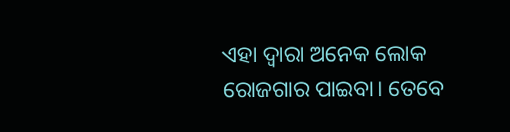ଏହା ଦ୍ୱାରା ଅନେକ ଲୋକ ରୋଜଗାର ପାଇବା। ତେବେ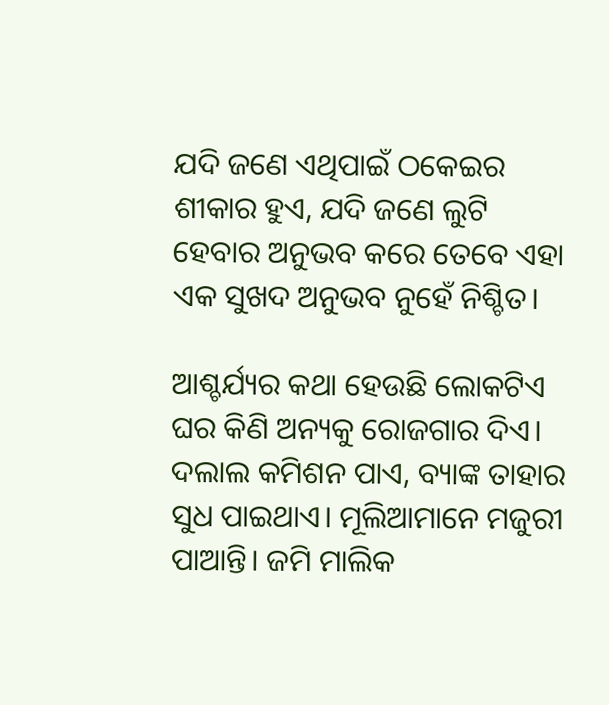ଯଦି ଜଣେ ଏଥିପାଇଁ ଠକେଇର ଶୀକାର ହୁଏ, ଯଦି ଜଣେ ଲୁଟି ହେବାର ଅନୁଭବ କରେ ତେବେ ଏହା ଏକ ସୁଖଦ ଅନୁଭବ ନୁହେଁ ନିଶ୍ଚିତ।

ଆଶ୍ଚର୍ଯ୍ୟର କଥା ହେଉଛି ଲୋକଟିଏ ଘର କିଣି ଅନ୍ୟକୁ ରୋଜଗାର ଦିଏ। ଦଲାଲ କମିଶନ ପାଏ, ବ୍ୟାଙ୍କ ତାହାର ସୁଧ ପାଇଥାଏ। ମୂଲିଆମାନେ ମଜୁରୀ ପାଆନ୍ତି। ଜମି ମାଲିକ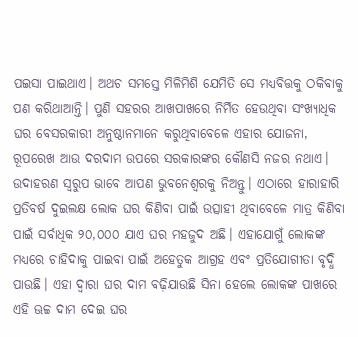ପଇସା ପାଇଥାଏ। ଅଥଚ ସମସ୍ତେ ମିଳିମିଶି ଯେମିତି ସେ ମଧ୍ୟବିତ୍ତକୁ ଠକିବାକୁ ପଣ କରିଥାଆନ୍ତି। ପୁଣି ସହରର ଆଖପାଖରେ ନିର୍ମିତ ହେଉଥିବା ସଂଖ୍ୟାଧିକ ଘର ବେସରକାରୀ ଅନୁଷ୍ଠାନମାନେ କରୁଥିବାବେଳେ ଏହାର ଯୋଜନା, ରୂପରେଖ ଆଉ ଦରଦାମ ଉପରେ ସରକାରଙ୍କର କୌଣସି ନଜର ନଥାଏ। ଉଦାହରଣ ସ୍ୱରୁପ ଭାବେ ଆପଣ ଭୁବନେଶ୍ୱରକୁ ନିଅନ୍ତୁ। ଏଠାରେ ହାରାହାରି ପ୍ରତିବର୍ଷ ଦୁଇଲକ୍ଷ ଲୋକ ଘର କିଣିବା ପାଇଁ ଉତ୍ସାହୀ ଥିବାବେଳେ ମାତ୍ର କିଣିବା ପାଇଁ ସର୍ବାଧିକ ୨୦,୦୦୦ ଯାଏ ଘର ମହଜୁଦ ଅଛି। ଏହାଯୋଗୁଁ ଲୋକଙ୍କ ମଧ୍ୟରେ ଚାହିଦାକୁ ପାଇବା ପାଇଁ ଅହେତୁକ ଆଗ୍ରହ ଏବଂ ପ୍ରତିଯୋଗୀତା ବୃଦ୍ଧି ପାଉଛି। ଏହା ଦ୍ୱାରା ଘର ଦାମ ବଢ଼ିଯାଉଛି ସିନା ହେଲେ ଲୋକଙ୍କ ପାଖରେ ଏହି ଊଚ୍ଚ ଦାମ ଦେଇ ଘର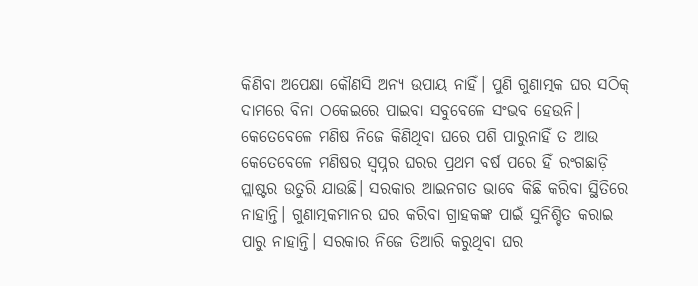କିଣିବା ଅପେକ୍ଷା କୌଣସି ଅନ୍ୟ ଉପାୟ ନାହିଁ। ପୁଣି ଗୁଣାତ୍ମକ ଘର ସଠିକ୍ ଦାମରେ ବିନା ଠକେଇରେ ପାଇବା ସବୁବେଳେ ସଂଭବ ହେଉନି। କେତେବେଳେ ମଣିଷ ନିଜେ କିଣିଥିବା ଘରେ ପଶି ପାରୁନାହିଁ ତ ଆଉ କେତେବେଳେ ମଣିଷର ସ୍ୱପ୍ନର ଘରର ପ୍ରଥମ ବର୍ଷ ପରେ ହିଁ ରଂଗଛାଡ଼ି ପ୍ଲାଷ୍ଟର ଉତୁରି ଯାଉଛି। ସରକାର ଆଇନଗତ ଭାବେ କିଛି କରିବା ସ୍ଥିତିରେ ନାହାନ୍ତି। ଗୁଣାତ୍ମକମାନର ଘର କରିବା ଗ୍ରାହକଙ୍କ ପାଇଁ ସୁନିଶ୍ଚିତ କରାଇ ପାରୁ ନାହାନ୍ତି। ସରକାର ନିଜେ ତିଆରି କରୁଥିବା ଘର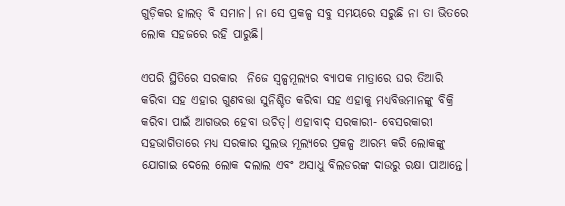ଗୁଡ଼ିକର ହାଲତ୍ ବି ସମାନ। ନା ସେ ପ୍ରକଳ୍ପ ସବୁ ସମୟରେ ସରୁଛି ନା ତା ଭିତରେ ଲୋକ ସହଜରେ ରହି ପାରୁଛି।

ଏପରି ସ୍ଥିତିରେ ସରକାର  ନିଜେ ସ୍ୱଳ୍ପମୂଲ୍ୟର ବ୍ୟାପକ ମାତ୍ରାରେ ଘର ତିଆରି କରିବା ସହ ଏହାର ଗୁଣବତ୍ତା ସୁନିଶ୍ଚିତ କରିବା ସହ ଏହାକୁ ମଧ୍ୟବିତ୍ତମାନଙ୍କୁ ବିକ୍ରି କରିବା ପାଇଁ ଆଗଭର ହେବା ଉଚିତ୍। ଏହାବାଦ୍ ସରକାରୀ- ବେସରକାରୀ ସହଭାଗିତାରେ ମଧ୍ୟ ସରକାର ସୁଲଭ ମୂଲ୍ୟରେ ପ୍ରକଳ୍ପ ଆରମ୍ଭ କରି ଲୋକଙ୍କୁ ଯୋଗାଇ ଦେଲେ ଲୋକ ଦଲାଲ ଏବଂ ଅସାଧୁ ବିଲଡରଙ୍କ ଦାଉରୁ ରକ୍ଷା ପାଆନ୍ତେ।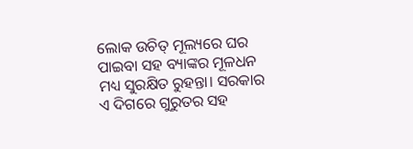ଲୋକ ଉଚିତ୍ ମୂଲ୍ୟରେ ଘର ପାଇବା ସହ ବ୍ୟାଙ୍କର ମୂଳଧନ ମଧ୍ୟ ସୁରକ୍ଷିତ ରୁହନ୍ତା। ସରକାର ଏ ଦିଗରେ ଗୁରୁତର ସହ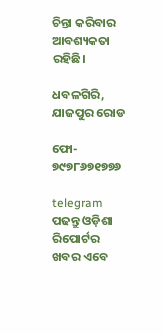ଚିନ୍ତା କରିବାର ଆବଶ୍ୟକତା ରହିଛି।

ଧବଳଗିରି, ଯାଜପୁର ରୋଡ

ଫୋ- ୭୯୭୮୬୭୧୭୭୬

telegram ପଢନ୍ତୁ ଓଡ଼ିଶା ରିପୋର୍ଟର ଖବର ଏବେ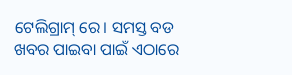ଟେଲିଗ୍ରାମ୍ ରେ। ସମସ୍ତ ବଡ ଖବର ପାଇବା ପାଇଁ ଏଠାରେ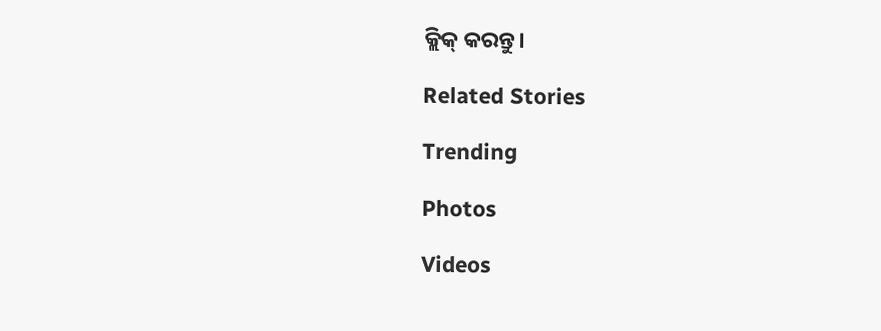କ୍ଲିକ୍ କରନ୍ତୁ।

Related Stories

Trending

Photos

Videos